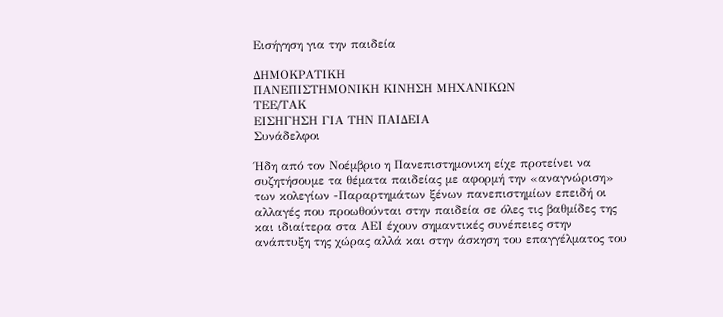Εισήγηση για την παιδεία

ΔΗΜΟΚΡΑΤΙΚΗ
ΠΑΝΕΠΙΣΤΗΜΟΝΙΚΗ ΚΙΝΗΣΗ ΜΗΧΑΝΙΚΩΝ
ΤΕΕ/ΤΑΚ
ΕΙΣΗΓΗΣΗ ΓΙΑ ΤΗΝ ΠΑΙΔΕΙΑ
Συνάδελφοι

Ήδη από τον Νοέμβριο η Πανεπιστημονικη είχε προτείνει να συζητήσουμε τα θέματα παιδείας με αφορμή την «αναγνώριση» των κολεγίων -Παραρτημάτων ξένων πανεπιστημίων επειδή οι αλλαγές που προωθούνται στην παιδεία σε όλες τις βαθμίδες της και ιδιαίτερα στα ΑΕΙ έχουν σημαντικές συνέπειες στην ανάπτυξη της χώρας αλλά και στην άσκηση του επαγγέλματος του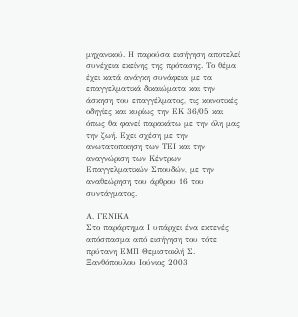μηχανικού. Η παρούσα εισήγηση αποτελεί συνέχεια εκείνης της πρότασης. Το θέμα έχει κατά ανάγκη συνάφεια με τα επαγγελματικά δικαιώματα και την άσκηση του επαγγέλματος, τις κοινοτικές οδηγίες και κυρίως την ΕΚ 36/05 και όπως θα φανεί παρακάτω με την όλη μας την ζωή. Εχει σχέση με την ανωτατοποιηση των ΤΕΙ και την αναγνώριση των Κέντρων Επαγγελματικών Σπουδών, με την αναθεώρηση του άρθρου 16 του συντάγματος.

Α. ΓΕΝΙΚΑ
Στο παράρτημα Ι υπάρχει ένα εκτενές απόσπασμα από εισήγηση του τότε πρύτανη ΕΜΠ Θεμιστοκλή Σ. Ξανθόπουλου Ιούνιος 2003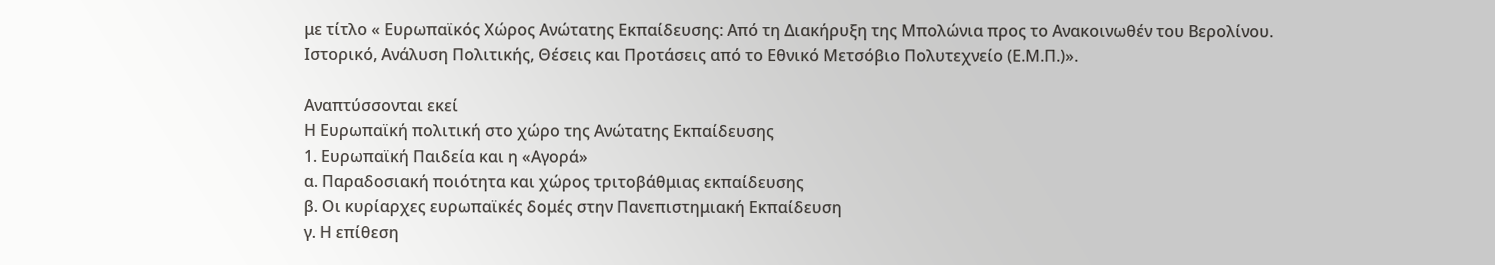με τίτλο « Ευρωπαϊκός Χώρος Ανώτατης Εκπαίδευσης: Από τη Διακήρυξη της Μπολώνια προς το Ανακοινωθέν του Βερολίνου. Ιστορικό, Ανάλυση Πολιτικής, Θέσεις και Προτάσεις από το Εθνικό Μετσόβιο Πολυτεχνείο (Ε.Μ.Π.)».

Αναπτύσσονται εκεί
Η Ευρωπαϊκή πολιτική στο χώρο της Ανώτατης Εκπαίδευσης
1. Ευρωπαϊκή Παιδεία και η «Αγορά»
α. Παραδοσιακή ποιότητα και χώρος τριτοβάθμιας εκπαίδευσης
β. Οι κυρίαρχες ευρωπαϊκές δομές στην Πανεπιστημιακή Εκπαίδευση
γ. Η επίθεση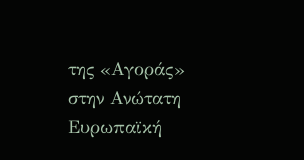της «Αγοράς» στην Ανώτατη Ευρωπαϊκή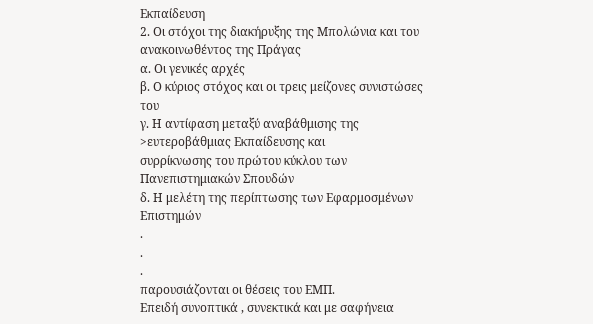Εκπαίδευση
2. Οι στόχοι της διακήρυξης της Μπολώνια και του ανακοινωθέντος της Πράγας
α. Οι γενικές αρχές
β. Ο κύριος στόχος και οι τρεις μείζονες συνιστώσες του
γ. Η αντίφαση μεταξύ αναβάθμισης της >ευτεροβάθμιας Εκπαίδευσης και
συρρίκνωσης του πρώτου κύκλου των Πανεπιστημιακών Σπουδών
δ. Η μελέτη της περίπτωσης των Εφαρμοσμένων Επιστημών
.
.
.
παρουσιάζονται οι θέσεις του ΕΜΠ.
Επειδή συνοπτικά , συνεκτικά και με σαφήνεια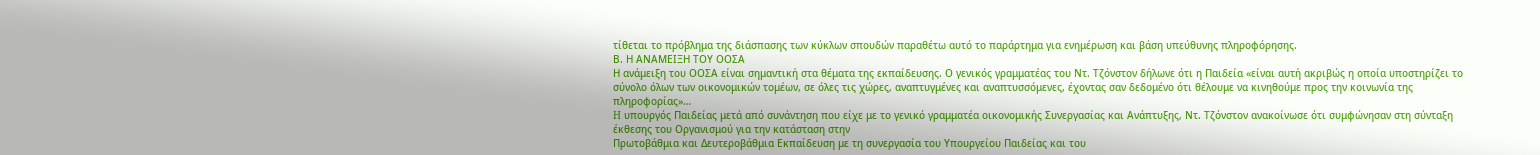τίθεται το πρόβλημα της διάσπασης των κύκλων σπουδών παραθέτω αυτό το παράρτημα για ενημέρωση και βάση υπεύθυνης πληροφόρησης.
Β. Η ΑΝΑΜΕΙΞΗ ΤΟΥ ΟΟΣΑ
Η ανάμειξη του ΟΟΣΑ είναι σημαντική στα θέματα της εκπαίδευσης. Ο γενικός γραμματέας του Ντ. Τζόνστον δήλωνε ότι η Παιδεία «είναι αυτή ακριβώς η οποία υποστηρίζει το σύνολο όλων των οικονομικών τομέων, σε όλες τις χώρες, αναπτυγμένες και αναπτυσσόμενες, έχοντας σαν δεδομένο ότι θέλουμε να κινηθούμε προς την κοινωνία της πληροφορίας»…
H υπουργός Παιδείας μετά από συνάντηση που είχε με το γενικό γραμματέα οικονομικής Συνεργασίας και Ανάπτυξης, Ντ. Τζόνστον ανακοίνωσε ότι συμφώνησαν στη σύνταξη έκθεσης του Οργανισμού για την κατάσταση στην
Πρωτοβάθμια και Δευτεροβάθμια Εκπαίδευση με τη συνεργασία του Υπουργείου Παιδείας και του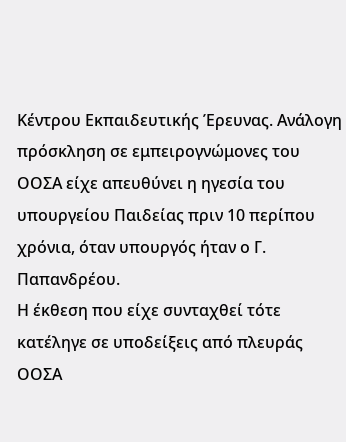Κέντρου Εκπαιδευτικής Έρευνας. Ανάλογη πρόσκληση σε εμπειρογνώμονες του ΟΟΣΑ είχε απευθύνει η ηγεσία του υπουργείου Παιδείας πριν 10 περίπου χρόνια, όταν υπουργός ήταν ο Γ. Παπανδρέου.
Η έκθεση που είχε συνταχθεί τότε κατέληγε σε υποδείξεις από πλευράς ΟΟΣΑ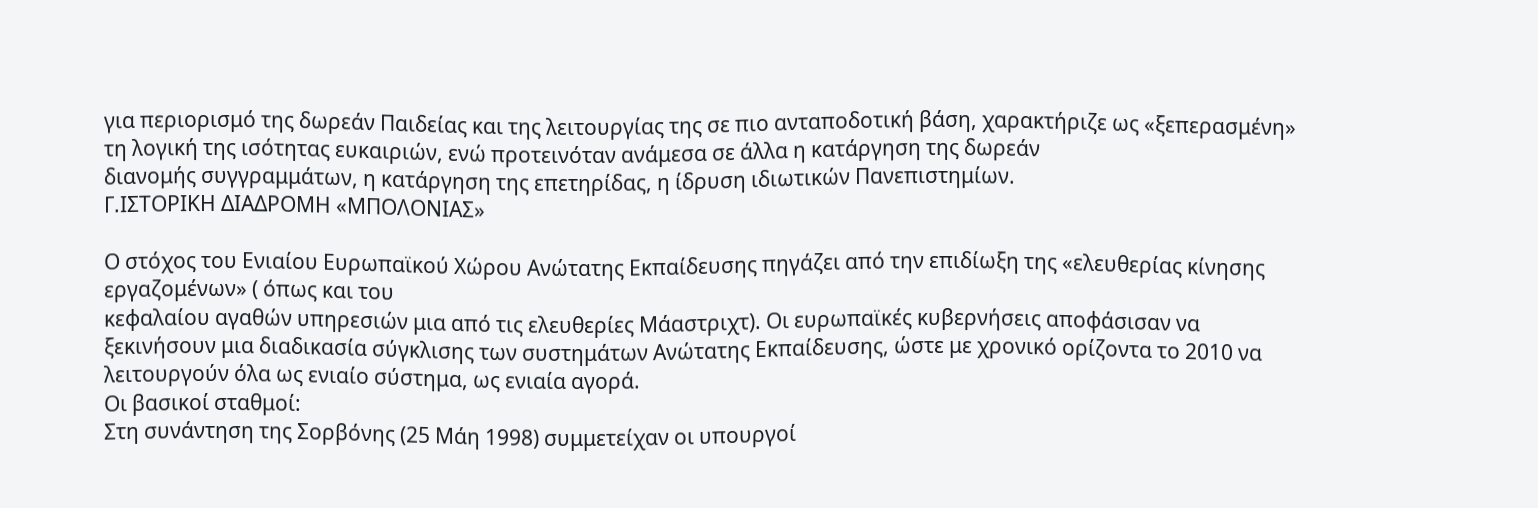για περιορισμό της δωρεάν Παιδείας και της λειτουργίας της σε πιο ανταποδοτική βάση, χαρακτήριζε ως «ξεπερασμένη» τη λογική της ισότητας ευκαιριών, ενώ προτεινόταν ανάμεσα σε άλλα η κατάργηση της δωρεάν
διανομής συγγραμμάτων, η κατάργηση της επετηρίδας, η ίδρυση ιδιωτικών Πανεπιστημίων.
Γ.ΙΣΤΟΡΙΚΗ ΔΙΑΔΡΟΜΗ «ΜΠΟΛΟΝΙΑΣ»

Ο στόχος του Ενιαίου Ευρωπαϊκού Χώρου Ανώτατης Εκπαίδευσης πηγάζει από την επιδίωξη της «ελευθερίας κίνησης εργαζομένων» ( όπως και του
κεφαλαίου αγαθών υπηρεσιών μια από τις ελευθερίες Μάαστριχτ). Οι ευρωπαϊκές κυβερνήσεις αποφάσισαν να ξεκινήσουν μια διαδικασία σύγκλισης των συστημάτων Ανώτατης Εκπαίδευσης, ώστε με χρονικό ορίζοντα το 2010 να λειτουργούν όλα ως ενιαίο σύστημα, ως ενιαία αγορά.
Οι βασικοί σταθμοί:
Στη συνάντηση της Σορβόνης (25 Μάη 1998) συμμετείχαν οι υπουργοί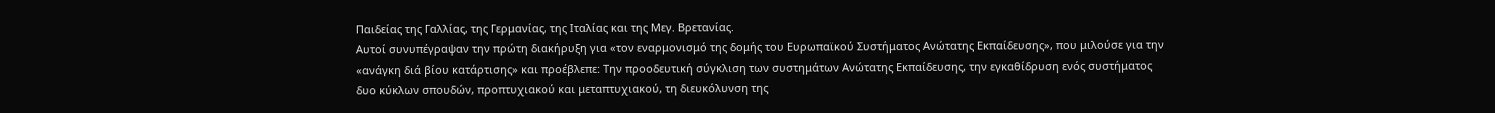Παιδείας της Γαλλίας, της Γερμανίας, της Ιταλίας και της Μεγ. Βρετανίας.
Αυτοί συνυπέγραψαν την πρώτη διακήρυξη για «τον εναρμονισμό της δομής του Ευρωπαϊκού Συστήματος Ανώτατης Εκπαίδευσης», που μιλούσε για την
«ανάγκη διά βίου κατάρτισης» και προέβλεπε: Την προοδευτική σύγκλιση των συστημάτων Ανώτατης Εκπαίδευσης, την εγκαθίδρυση ενός συστήματος
δυο κύκλων σπουδών, προπτυχιακού και μεταπτυχιακού, τη διευκόλυνση της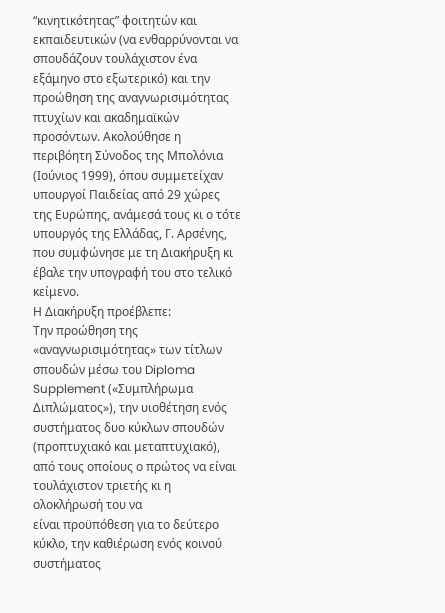“κινητικότητας” φοιτητών και εκπαιδευτικών (να ενθαρρύνονται να
σπουδάζουν τουλάχιστον ένα εξάμηνο στο εξωτερικό) και την προώθηση της αναγνωρισιμότητας πτυχίων και ακαδημαϊκών προσόντων. Ακολούθησε η περιβόητη Σύνοδος της Μπολόνια (Ιούνιος 1999), όπου συμμετείχαν υπουργοί Παιδείας από 29 χώρες της Ευρώπης, ανάμεσά τους κι ο τότε υπουργός της Ελλάδας, Γ. Αρσένης, που συμφώνησε με τη Διακήρυξη κι έβαλε την υπογραφή του στο τελικό κείμενο.
Η Διακήρυξη προέβλεπε:
Την προώθηση της «αναγνωρισιμότητας» των τίτλων σπουδών μέσω του Diploma Supplement («Συμπλήρωμα Διπλώματος»), την υιοθέτηση ενός
συστήματος δυο κύκλων σπουδών (προπτυχιακό και μεταπτυχιακό), από τους οποίους ο πρώτος να είναι τουλάχιστον τριετής κι η ολοκλήρωσή του να
είναι προϋπόθεση για το δεύτερο κύκλο, την καθιέρωση ενός κοινού συστήματος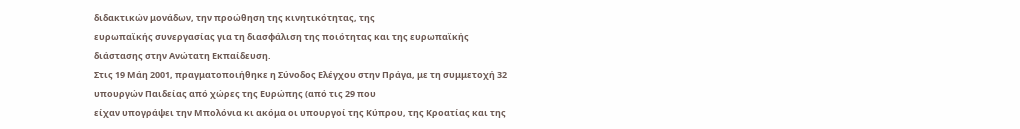διδακτικών μονάδων, την προώθηση της κινητικότητας, της
ευρωπαϊκής συνεργασίας για τη διασφάλιση της ποιότητας και της ευρωπαϊκής διάστασης στην Ανώτατη Εκπαίδευση.
Στις 19 Μάη 2001, πραγματοποιήθηκε η Σύνοδος Ελέγχου στην Πράγα, με τη συμμετοχή 32 υπουργών Παιδείας από χώρες της Ευρώπης (από τις 29 που
είχαν υπογράψει την Μπολόνια κι ακόμα οι υπουργοί της Κύπρου, της Κροατίας και της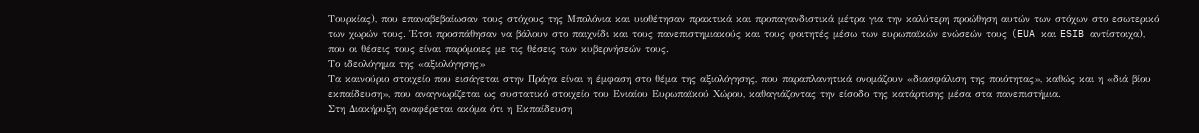Τουρκίας), που επαναβεβαίωσαν τους στόχους της Μπολόνια και υιοθέτησαν πρακτικά και προπαγανδιστικά μέτρα για την καλύτερη προώθηση αυτών των στόχων στο εσωτερικό των χωρών τους. Έτσι προσπάθησαν να βάλουν στο παιχνίδι και τους πανεπιστημιακούς και τους φοιτητές μέσω των ευρωπαϊκών ενώσεών τους (EUA και ESIB αντίστοιχα), που οι θέσεις τους είναι παρόμοιες με τις θέσεις των κυβερνήσεών τους.
Το ιδεολόγημα της «αξιολόγησης»
Τα καινούριο στοιχείο που εισάγεται στην Πράγα είναι η έμφαση στο θέμα της αξιολόγησης, που παραπλανητικά ονομάζουν «διασφάλιση της ποιότητας», καθώς και η «διά βίου εκπαίδευση», που αναγνωρίζεται ως συστατικό στοιχείο του Ενιαίου Ευρωπαϊκού Χώρου, καθαγιάζοντας την είσοδο της κατάρτισης μέσα στα πανεπιστήμια.
Στη Διακήρυξη αναφέρεται ακόμα ότι η Εκπαίδευση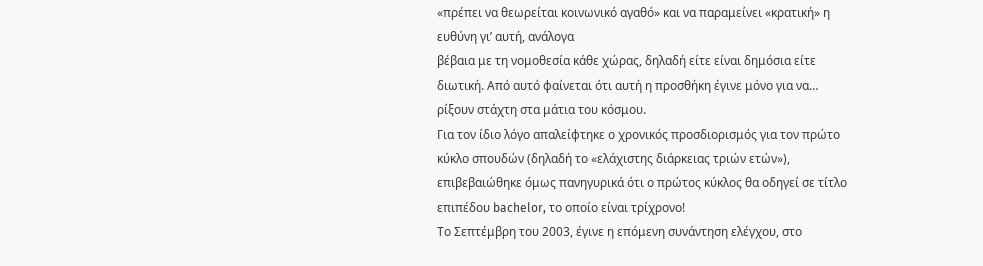«πρέπει να θεωρείται κοινωνικό αγαθό» και να παραμείνει «κρατική» η ευθύνη γι’ αυτή, ανάλογα
βέβαια με τη νομοθεσία κάθε χώρας, δηλαδή είτε είναι δημόσια είτε διωτική. Από αυτό φαίνεται ότι αυτή η προσθήκη έγινε μόνο για να… ρίξουν στάχτη στα μάτια του κόσμου.
Για τον ίδιο λόγο απαλείφτηκε ο χρονικός προσδιορισμός για τον πρώτο κύκλο σπουδών (δηλαδή το «ελάχιστης διάρκειας τριών ετών»), επιβεβαιώθηκε όμως πανηγυρικά ότι ο πρώτος κύκλος θα οδηγεί σε τίτλο επιπέδου bachelor, το οποίο είναι τρίχρονο!
Το Σεπτέμβρη του 2003, έγινε η επόμενη συνάντηση ελέγχου, στο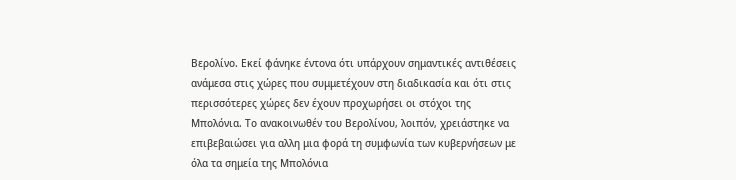Βερολίνο. Εκεί φάνηκε έντονα ότι υπάρχουν σημαντικές αντιθέσεις ανάμεσα στις χώρες που συμμετέχουν στη διαδικασία και ότι στις περισσότερες χώρες δεν έχουν προχωρήσει οι στόχοι της Μπολόνια. Το ανακοινωθέν του Βερολίνου, λοιπόν, χρειάστηκε να επιβεβαιώσει για αλλη μια φορά τη συμφωνία των κυβερνήσεων με όλα τα σημεία της Μπολόνια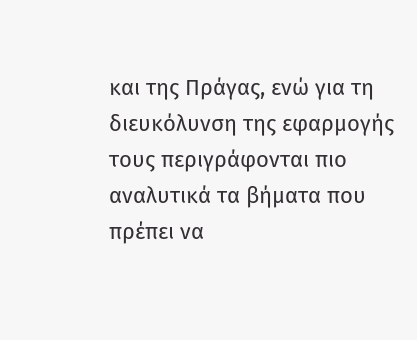και της Πράγας, ενώ για τη διευκόλυνση της εφαρμογής τους περιγράφονται πιο αναλυτικά τα βήματα που πρέπει να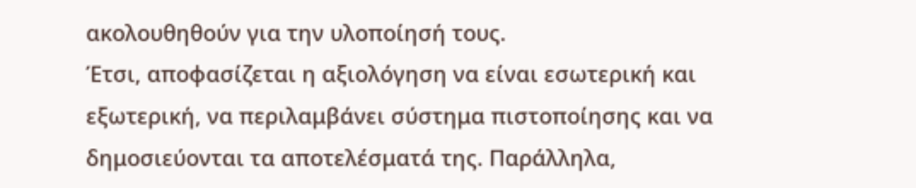ακολουθηθούν για την υλοποίησή τους.
Έτσι, αποφασίζεται η αξιολόγηση να είναι εσωτερική και εξωτερική, να περιλαμβάνει σύστημα πιστοποίησης και να δημοσιεύονται τα αποτελέσματά της. Παράλληλα,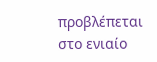προβλέπεται στο ενιαίο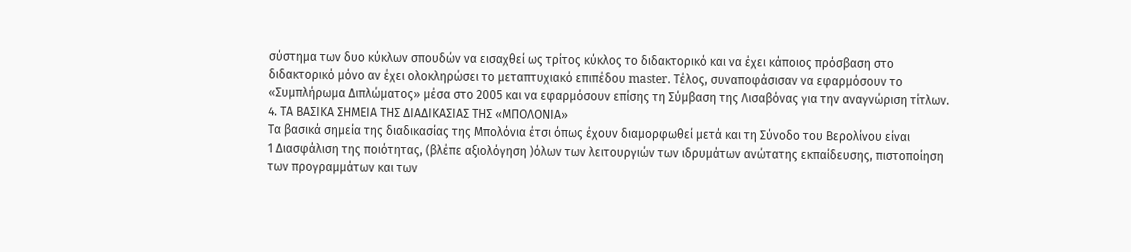σύστημα των δυο κύκλων σπουδών να εισαχθεί ως τρίτος κύκλος το διδακτορικό και να έχει κάποιος πρόσβαση στο διδακτορικό μόνο αν έχει ολοκληρώσει το μεταπτυχιακό επιπέδου master. Τέλος, συναποφάσισαν να εφαρμόσουν το «Συμπλήρωμα Διπλώματος» μέσα στο 2005 και να εφαρμόσουν επίσης τη Σύμβαση της Λισαβόνας για την αναγνώριση τίτλων.
4. ΤΑ ΒΑΣΙΚΑ ΣΗΜΕΙΑ ΤΗΣ ΔΙΑΔΙΚΑΣΙΑΣ ΤΗΣ «ΜΠΟΛΟΝΙΑ»
Τα βασικά σημεία της διαδικασίας της Μπολόνια έτσι όπως έχουν διαμορφωθεί μετά και τη Σύνοδο του Βερολίνου είναι
1 Διασφάλιση της ποιότητας, (βλέπε αξιολόγηση )όλων των λειτουργιών των ιδρυμάτων ανώτατης εκπαίδευσης, πιστοποίηση των προγραμμάτων και των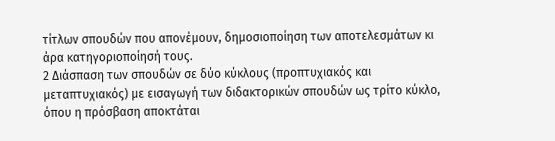τίτλων σπουδών που απονέμουν, δημοσιοποίηση των αποτελεσμάτων κι άρα κατηγοριοποίησή τους.
2 Διάσπαση των σπουδών σε δύο κύκλους (προπτυχιακός και μεταπτυχιακός) με εισαγωγή των διδακτορικών σπουδών ως τρίτο κύκλο, όπου η πρόσβαση αποκτάται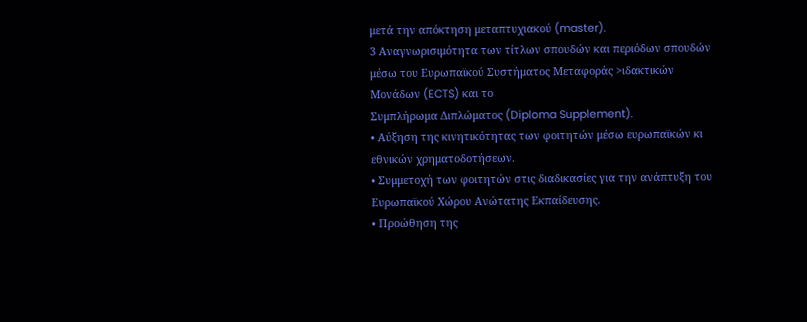μετά την απόκτηση μεταπτυχιακού (master).
3 Αναγνωρισιμότητα των τίτλων σπουδών και περιόδων σπουδών μέσω του Ευρωπαϊκού Συστήματος Μεταφοράς >ιδακτικών Μονάδων (ECTS) και το
Συμπλήρωμα Διπλώματος (Diploma Supplement).
• Αύξηση της κινητικότητας των φοιτητών μέσω ευρωπαϊκών κι εθνικών χρηματοδοτήσεων.
• Συμμετοχή των φοιτητών στις διαδικασίες για την ανάπτυξη του Ευρωπαϊκού Χώρου Ανώτατης Εκπαίδευσης.
• Προώθηση της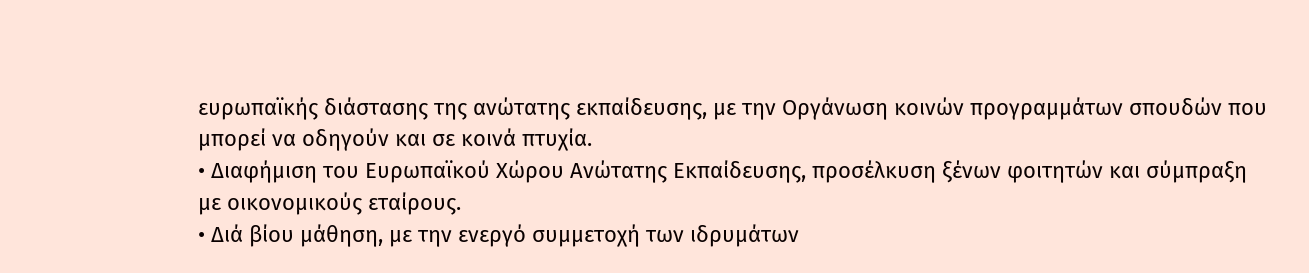ευρωπαϊκής διάστασης της ανώτατης εκπαίδευσης, με την Οργάνωση κοινών προγραμμάτων σπουδών που μπορεί να οδηγούν και σε κοινά πτυχία.
• Διαφήμιση του Ευρωπαϊκού Χώρου Ανώτατης Εκπαίδευσης, προσέλκυση ξένων φοιτητών και σύμπραξη με οικονομικούς εταίρους.
• Διά βίου μάθηση, με την ενεργό συμμετοχή των ιδρυμάτων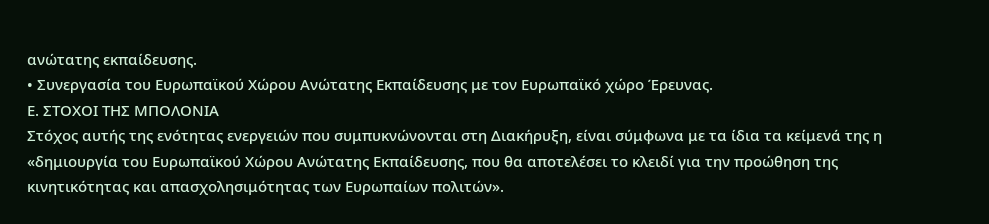ανώτατης εκπαίδευσης.
• Συνεργασία του Ευρωπαϊκού Χώρου Ανώτατης Εκπαίδευσης με τον Ευρωπαϊκό χώρο Έρευνας.
Ε. ΣΤΟΧΟΙ ΤΗΣ ΜΠΟΛΟΝΙΑ
Στόχος αυτής της ενότητας ενεργειών που συμπυκνώνονται στη Διακήρυξη, είναι σύμφωνα με τα ίδια τα κείμενά της η «δημιουργία του Ευρωπαϊκού Χώρου Ανώτατης Εκπαίδευσης, που θα αποτελέσει το κλειδί για την προώθηση της κινητικότητας και απασχολησιμότητας των Ευρωπαίων πολιτών».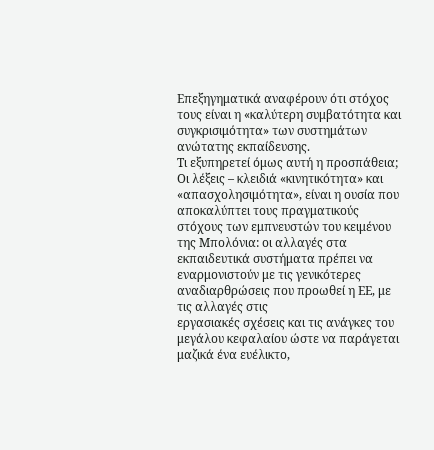Επεξηγηματικά αναφέρουν ότι στόχος τους είναι η «καλύτερη συμβατότητα και συγκρισιμότητα» των συστημάτων ανώτατης εκπαίδευσης.
Τι εξυπηρετεί όμως αυτή η προσπάθεια;
Οι λέξεις – κλειδιά «κινητικότητα» και «απασχολησιμότητα», είναι η ουσία που αποκαλύπτει τους πραγματικούς στόχους των εμπνευστών του κειμένου της Μπολόνια: οι αλλαγές στα εκπαιδευτικά συστήματα πρέπει να εναρμονιστούν με τις γενικότερες αναδιαρθρώσεις που προωθεί η ΕΕ, με τις αλλαγές στις
εργασιακές σχέσεις και τις ανάγκες του μεγάλου κεφαλαίου ώστε να παράγεται μαζικά ένα ευέλικτο,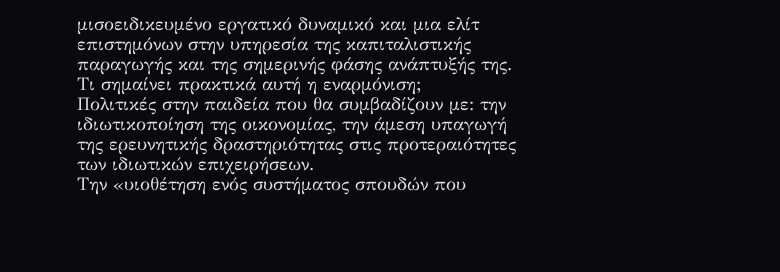μισοειδικευμένο εργατικό δυναμικό και μια ελίτ επιστημόνων στην υπηρεσία της καπιταλιστικής παραγωγής και της σημερινής φάσης ανάπτυξής της.
Τι σημαίνει πρακτικά αυτή η εναρμόνιση;
Πολιτικές στην παιδεία που θα συμβαδίζουν με: την ιδιωτικοποίηση της οικονομίας, την άμεση υπαγωγή της ερευνητικής δραστηριότητας στις προτεραιότητες των ιδιωτικών επιχειρήσεων.
Την «υιοθέτηση ενός συστήματος σπουδών που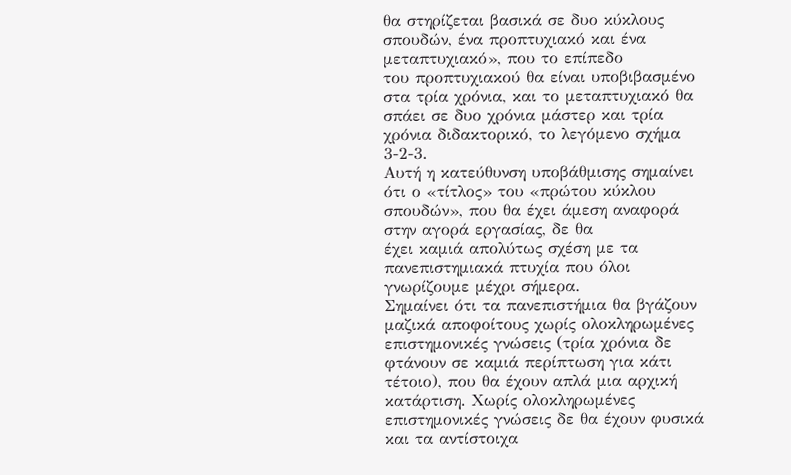θα στηρίζεται βασικά σε δυο κύκλους σπουδών, ένα προπτυχιακό και ένα μεταπτυχιακό», που το επίπεδο
του προπτυχιακού θα είναι υποβιβασμένο στα τρία χρόνια, και το μεταπτυχιακό θα σπάει σε δυο χρόνια μάστερ και τρία χρόνια διδακτορικό, το λεγόμενο σχήμα 3-2-3.
Αυτή η κατεύθυνση υποβάθμισης σημαίνει ότι ο «τίτλος» του «πρώτου κύκλου σπουδών», που θα έχει άμεση αναφορά στην αγορά εργασίας, δε θα
έχει καμιά απολύτως σχέση με τα πανεπιστημιακά πτυχία που όλοι γνωρίζουμε μέχρι σήμερα.
Σημαίνει ότι τα πανεπιστήμια θα βγάζουν μαζικά αποφοίτους χωρίς ολοκληρωμένες επιστημονικές γνώσεις (τρία χρόνια δε φτάνουν σε καμιά περίπτωση για κάτι τέτοιο), που θα έχουν απλά μια αρχική κατάρτιση. Χωρίς ολοκληρωμένες επιστημονικές γνώσεις δε θα έχουν φυσικά και τα αντίστοιχα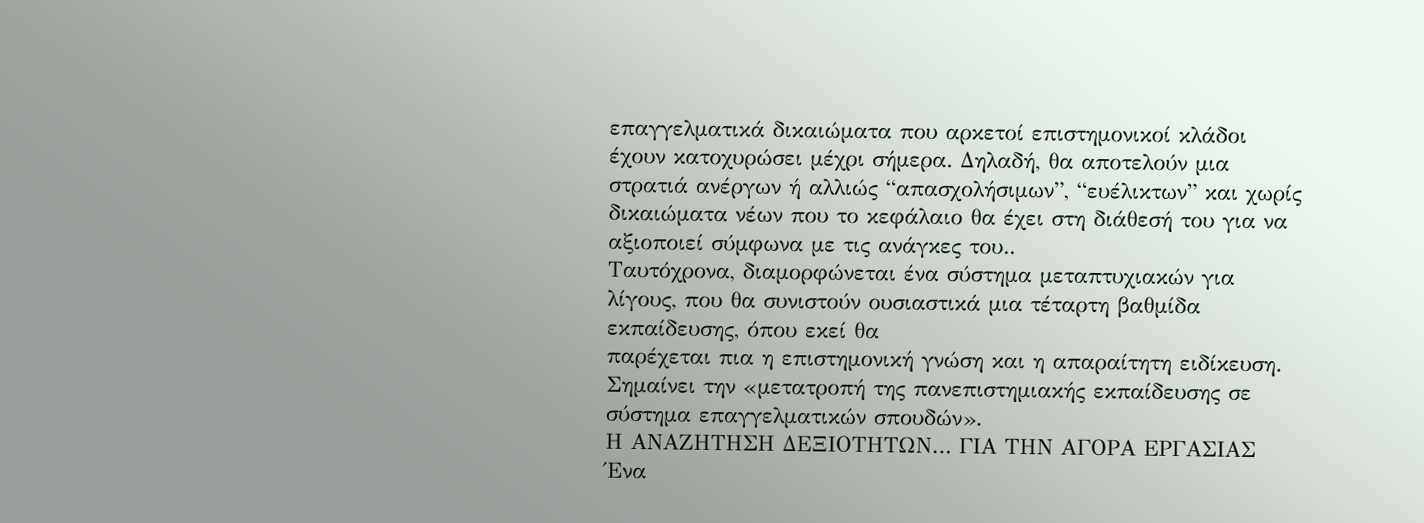επαγγελματικά δικαιώματα που αρκετοί επιστημονικοί κλάδοι
έχουν κατοχυρώσει μέχρι σήμερα. Δηλαδή, θα αποτελούν μια στρατιά ανέργων ή αλλιώς “απασχολήσιμων”, “ευέλικτων” και χωρίς δικαιώματα νέων που το κεφάλαιο θα έχει στη διάθεσή του για να αξιοποιεί σύμφωνα με τις ανάγκες του..
Ταυτόχρονα, διαμορφώνεται ένα σύστημα μεταπτυχιακών για λίγους, που θα συνιστούν ουσιαστικά μια τέταρτη βαθμίδα εκπαίδευσης, όπου εκεί θα
παρέχεται πια η επιστημονική γνώση και η απαραίτητη ειδίκευση. Σημαίνει την «μετατροπή της πανεπιστημιακής εκπαίδευσης σε σύστημα επαγγελματικών σπουδών».
Η ΑΝΑΖΗΤΗΣΗ ΔΕΞΙΟΤΗΤΩΝ… ΓΙΑ ΤΗΝ ΑΓΟΡΑ ΕΡΓΑΣΙΑΣ
Ένα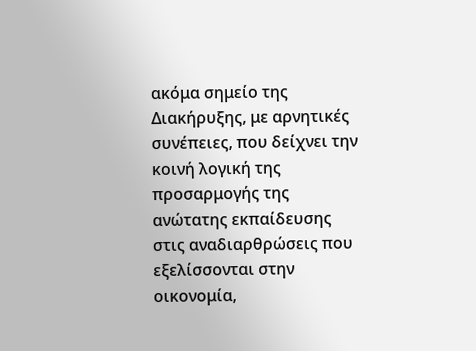ακόμα σημείο της Διακήρυξης, με αρνητικές συνέπειες, που δείχνει την κοινή λογική της προσαρμογής της ανώτατης εκπαίδευσης στις αναδιαρθρώσεις που εξελίσσονται στην οικονομία,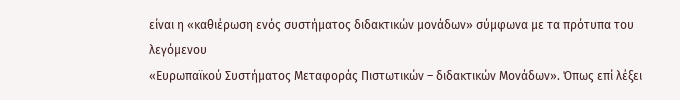είναι η «καθιέρωση ενός συστήματος διδακτικών μονάδων» σύμφωνα με τα πρότυπα του λεγόμενου
«Ευρωπαϊκού Συστήματος Μεταφοράς Πιστωτικών – διδακτικών Μονάδων». Όπως επί λέξει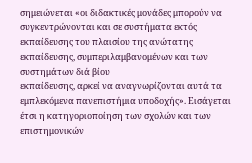σημειώνεται «οι διδακτικές μονάδες μπορούν να συγκεντρώνονται και σε συστήματα εκτός εκπαίδευσης του πλαισίου της ανώτατης εκπαίδευσης, συμπεριλαμβανομένων και των συστημάτων διά βίου
εκπαίδευσης, αρκεί να αναγνωρίζονται αυτά τα εμπλεκόμενα πανεπιστήμια υποδοχής». Εισάγεται έτσι η κατηγοριοποίηση των σχολών και των
επιστημονικών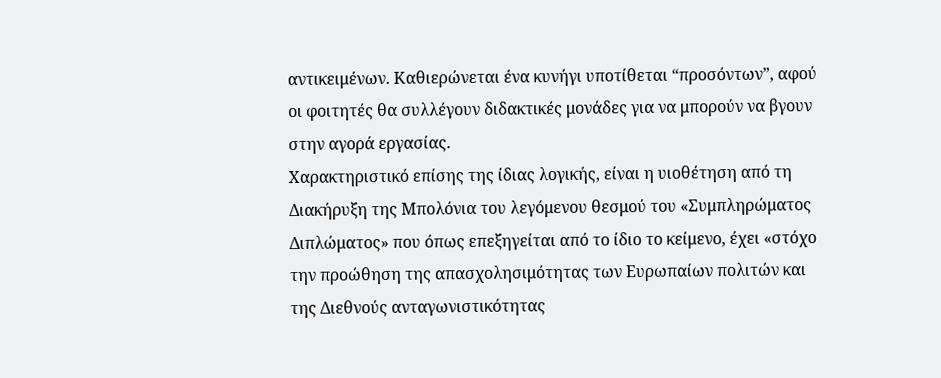αντικειμένων. Καθιερώνεται ένα κυνήγι υποτίθεται “προσόντων”, αφού οι φοιτητές θα συλλέγουν διδακτικές μονάδες για να μπορούν να βγουν στην αγορά εργασίας.
Χαρακτηριστικό επίσης της ίδιας λογικής, είναι η υιοθέτηση από τη Διακήρυξη της Μπολόνια του λεγόμενου θεσμού του «Συμπληρώματος Διπλώματος» που όπως επεξηγείται από το ίδιο το κείμενο, έχει «στόχο την προώθηση της απασχολησιμότητας των Ευρωπαίων πολιτών και της Διεθνούς ανταγωνιστικότητας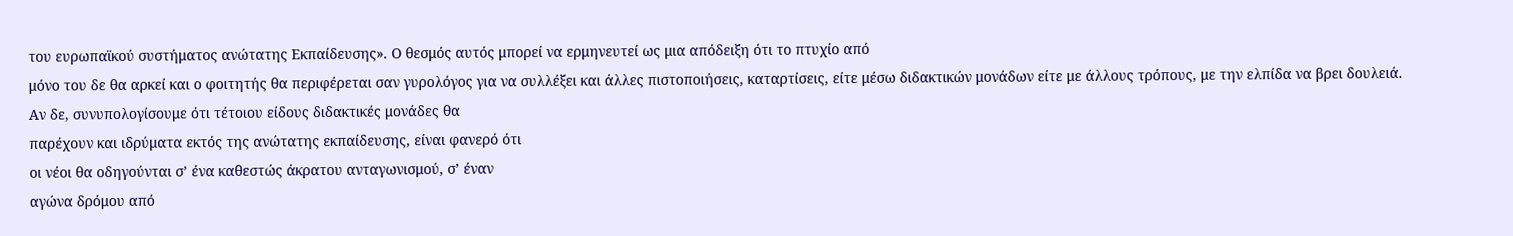του ευρωπαϊκού συστήματος ανώτατης Εκπαίδευσης». Ο θεσμός αυτός μπορεί να ερμηνευτεί ως μια απόδειξη ότι το πτυχίο από
μόνο του δε θα αρκεί και ο φοιτητής θα περιφέρεται σαν γυρολόγος για να συλλέξει και άλλες πιστοποιήσεις, καταρτίσεις, είτε μέσω διδακτικών μονάδων είτε με άλλους τρόπους, με την ελπίδα να βρει δουλειά.
Αν δε, συνυπολογίσουμε ότι τέτοιου είδους διδακτικές μονάδες θα
παρέχουν και ιδρύματα εκτός της ανώτατης εκπαίδευσης, είναι φανερό ότι
οι νέοι θα οδηγούνται σ’ ένα καθεστώς άκρατου ανταγωνισμού, σ’ έναν
αγώνα δρόμου από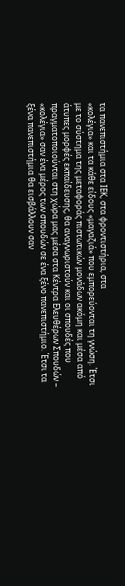τα πανεπιστήμια στα ΙΕΚ, στα φροντιστήρια, στα
«κολέγια» και τα κάθε είδους «μαγαζιά» που εμπορεύονται τη γνώση. Έτσι
με το σύστημα της μεταφοράς πιστωτικών μονάδων ακόμη και μέσα από
άτυπες μορφές εκπαίδευσης, θα αναγνωριστούν και οι σπουδές που
πραγματοποιούνται στη χώρα μας μέσα στα Κέντρα Ελευθέρων Σπουδών –
«κολέγια» σαν ένα μέρος των σπουδών σε ένα ξένο πανεπιστήμιο. Έτσι τα
ξένα πανεπιστήμια θα εισβάλλουν σαν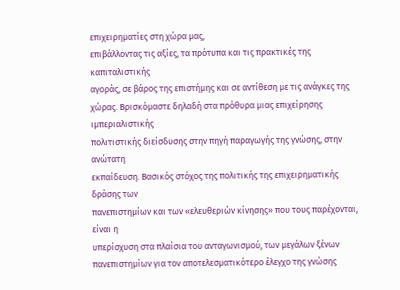επιχειρηματίες στη χώρα μας,
επιβάλλοντας τις αξίες, τα πρότυπα και τις πρακτικές της καπιταλιστικής
αγοράς, σε βάρος της επιστήμης και σε αντίθεση με τις ανάγκες της
χώρας. Βρισκόμαστε δηλαδή στα πρόθυρα μιας επιχείρησης ιμπεριαλιστικής
πολιτιστικής διείσδυσης στην πηγή παραγωγής της γνώσης, στην ανώτατη
εκπαίδευση. Βασικός στόχος της πολιτικής της επιχειρηματικής δράσης των
πανεπιστημίων και των «ελευθεριών κίνησης» που τους παρέχονται, είναι η
υπερίσχυση στα πλαίσια του ανταγωνισμού, των μεγάλων ξένων
πανεπιστημίων για τον αποτελεσματικότερο έλεγχο της γνώσης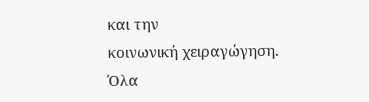και την
κοινωνική χειραγώγηση.
Όλα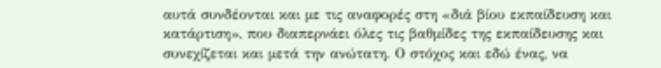αυτά συνδέονται και με τις αναφορές στη «διά βίου εκπαίδευση και
κατάρτιση», που διαπερνάει όλες τις βαθμίδες της εκπαίδευσης και
συνεχίζεται και μετά την ανώτατη. Ο στόχος και εδώ ένας, να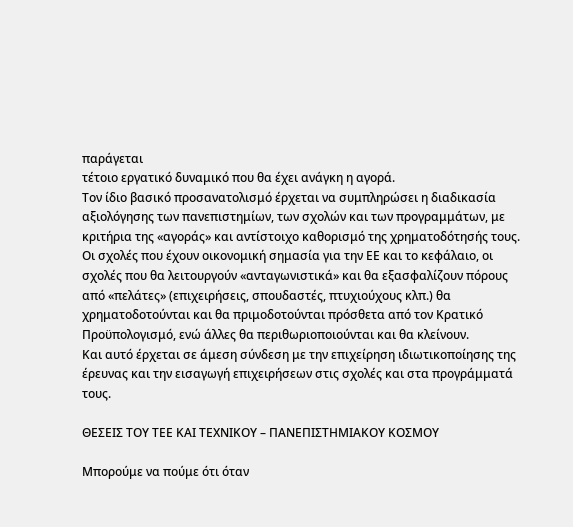παράγεται
τέτοιο εργατικό δυναμικό που θα έχει ανάγκη η αγορά.
Τον ίδιο βασικό προσανατολισμό έρχεται να συμπληρώσει η διαδικασία
αξιολόγησης των πανεπιστημίων, των σχολών και των προγραμμάτων, με
κριτήρια της «αγοράς» και αντίστοιχο καθορισμό της χρηματοδότησής τους.
Οι σχολές που έχουν οικονομική σημασία για την ΕΕ και το κεφάλαιο, οι
σχολές που θα λειτουργούν «ανταγωνιστικά» και θα εξασφαλίζουν πόρους
από «πελάτες» (επιχειρήσεις, σπουδαστές, πτυχιούχους κλπ.) θα
χρηματοδοτούνται και θα πριμοδοτούνται πρόσθετα από τον Κρατικό
Προϋπολογισμό, ενώ άλλες θα περιθωριοποιούνται και θα κλείνουν.
Και αυτό έρχεται σε άμεση σύνδεση με την επιχείρηση ιδιωτικοποίησης της
έρευνας και την εισαγωγή επιχειρήσεων στις σχολές και στα προγράμματά
τους.

ΘΕΣΕΙΣ ΤΟΥ ΤΕΕ ΚΑΙ ΤΕΧΝΙΚΟΥ – ΠΑΝΕΠΙΣΤΗΜΙΑΚΟΥ ΚΟΣΜΟΥ

Μπορούμε να πούμε ότι όταν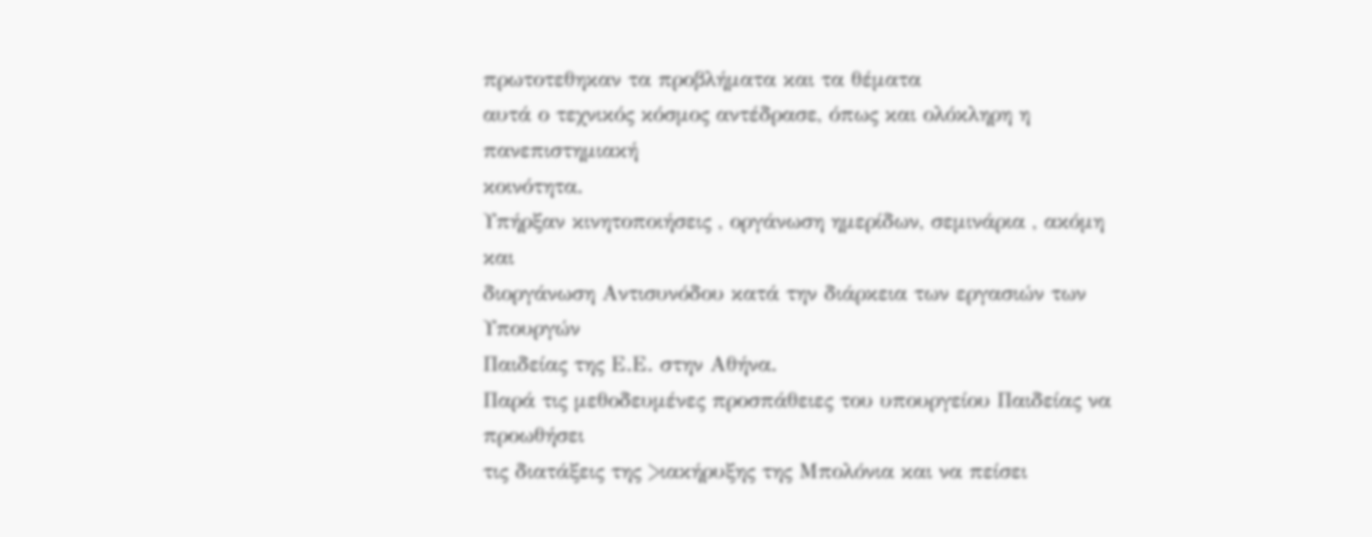πρωτοτεθηκαν τα προβλήματα και τα θέματα
αυτά ο τεχνικός κόσμος αντέδρασε, όπως και ολόκληρη η πανεπιστημιακή
κοινότητα.
Υπήρξαν κινητοποιήσεις , οργάνωση ημερίδων, σεμινάρια , ακόμη και
διοργάνωση Αντισυνόδου κατά την διάρκεια των εργασιών των Υπουργών
Παιδείας της Ε.Ε. στην Αθήνα.
Παρά τις μεθοδευμένες προσπάθειες του υπουργείου Παιδείας να προωθήσει
τις διατάξεις της >ιακήρυξης της Μπολόνια και να πείσει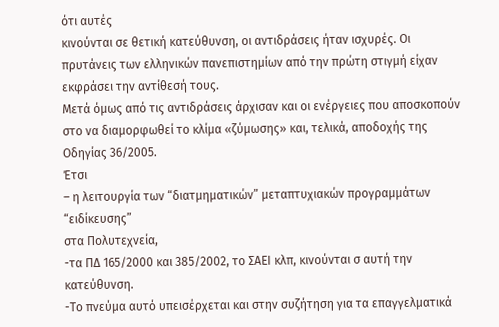ότι αυτές
κινούνται σε θετική κατεύθυνση, οι αντιδράσεις ήταν ισχυρές. Οι
πρυτάνεις των ελληνικών πανεπιστημίων από την πρώτη στιγμή είχαν
εκφράσει την αντίθεσή τους.
Μετά όμως από τις αντιδράσεις άρχισαν και οι ενέργειες που αποσκοπούν
στο να διαμορφωθεί το κλίμα «ζύμωσης» και, τελικά, αποδοχής της
Οδηγίας 36/2005.
Έτσι
– η λειτουργία των “διατμηματικών” μεταπτυχιακών προγραμμάτων “ειδίκευσης”
στα Πολυτεχνεία,
-τα ΠΔ 165/2000 και 385/2002, το ΣΑΕΙ κλπ, κινούνται σ αυτή την κατεύθυνση.
-Το πνεύμα αυτό υπεισέρχεται και στην συζήτηση για τα επαγγελματικά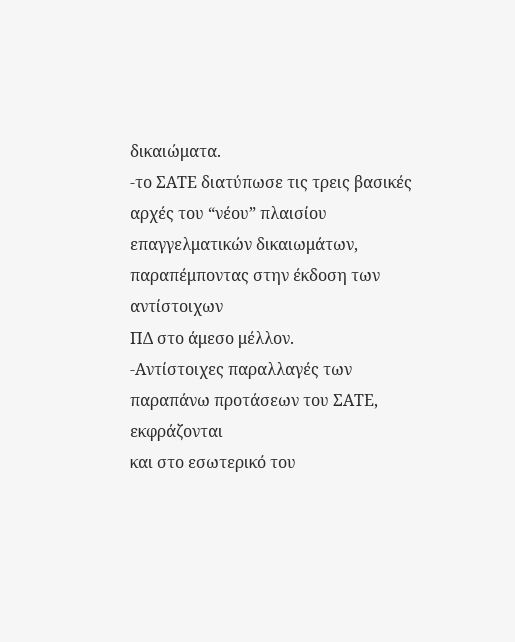δικαιώματα.
-το ΣΑΤΕ διατύπωσε τις τρεις βασικές αρχές του “νέου” πλαισίου
επαγγελματικών δικαιωμάτων, παραπέμποντας στην έκδοση των αντίστοιχων
ΠΔ στο άμεσο μέλλον.
-Αντίστοιχες παραλλαγές των παραπάνω προτάσεων του ΣΑΤΕ, εκφράζονται
και στο εσωτερικό του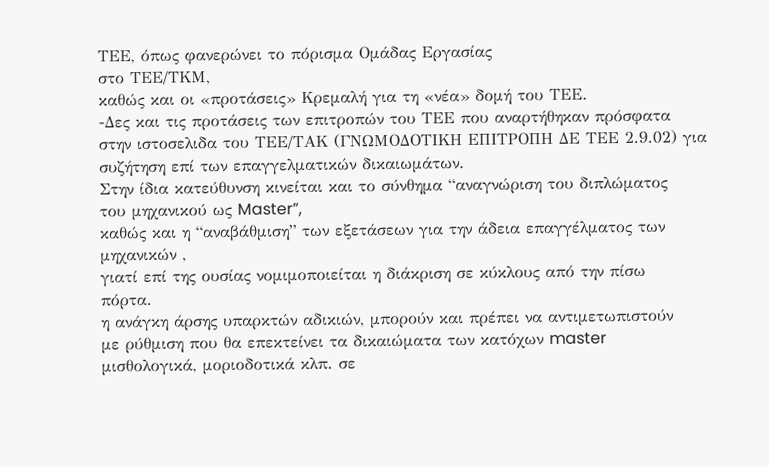ΤΕΕ, όπως φανερώνει το πόρισμα Ομάδας Εργασίας
στο ΤΕΕ/ΤΚΜ,
καθώς και οι «προτάσεις» Κρεμαλή για τη «νέα» δομή του ΤΕΕ.
-Δες και τις προτάσεις των επιτροπών του ΤΕΕ που αναρτήθηκαν πρόσφατα
στην ιστοσελιδα του ΤΕΕ/ΤΑΚ (ΓΝΩΜΟΔΟΤΙΚΗ ΕΠΙΤΡΟΠΗ ΔΕ ΤΕΕ 2.9.02) για
συζήτηση επί των επαγγελματικών δικαιωμάτων.
Στην ίδια κατεύθυνση κινείται και το σύνθημα “αναγνώριση του διπλώματος
του μηχανικού ως Master”,
καθώς και η “αναβάθμιση” των εξετάσεων για την άδεια επαγγέλματος των
μηχανικών ,
γιατί επί της ουσίας νομιμοποιείται η διάκριση σε κύκλους από την πίσω
πόρτα.
η ανάγκη άρσης υπαρκτών αδικιών, μπορούν και πρέπει να αντιμετωπιστούν
με ρύθμιση που θα επεκτείνει τα δικαιώματα των κατόχων master
μισθολογικά, μοριοδοτικά κλπ. σε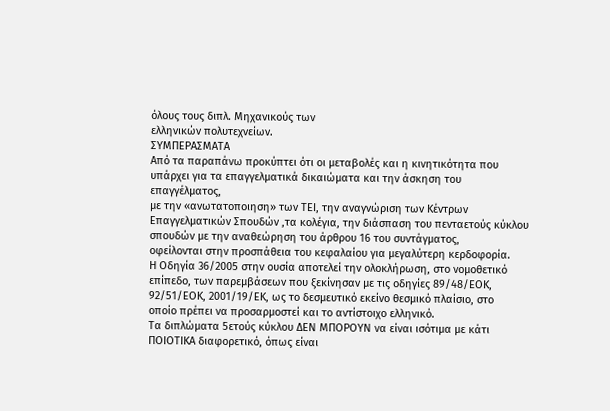όλους τους διπλ. Μηχανικούς των
ελληνικών πολυτεχνείων.
ΣΥΜΠΕΡΑΣΜΑΤΑ
Από τα παραπάνω προκύπτει ότι οι μεταβολές και η κινητικότητα που
υπάρχει για τα επαγγελματικά δικαιώματα και την άσκηση του
επαγγέλματος,
με την «ανωτατοποιηση» των ΤΕΙ, την αναγνώριση των Κέντρων
Επαγγελματικών Σπουδών ,τα κολέγια, την διάσπαση του πενταετούς κύκλου
σπουδών με την αναθεώρηση του άρθρου 16 του συντάγματος,
οφείλονται στην προσπάθεια του κεφαλαίου για μεγαλύτερη κερδοφορία.
Η Οδηγία 36/2005 στην ουσία αποτελεί την ολοκλήρωση, στο νομοθετικό
επίπεδο, των παρεμβάσεων που ξεκίνησαν με τις οδηγίες 89/48/ΕΟΚ,
92/51/ΕΟΚ, 2001/19/ΕΚ, ως το δεσμευτικό εκείνο θεσμικό πλαίσιο, στο
οποίο πρέπει να προσαρμοστεί και το αντίστοιχο ελληνικό.
Τα διπλώματα 5ετούς κύκλου ΔΕΝ ΜΠΟΡΟΥΝ να είναι ισότιμα με κάτι
ΠΟΙΟΤΙΚΑ διαφορετικό, όπως είναι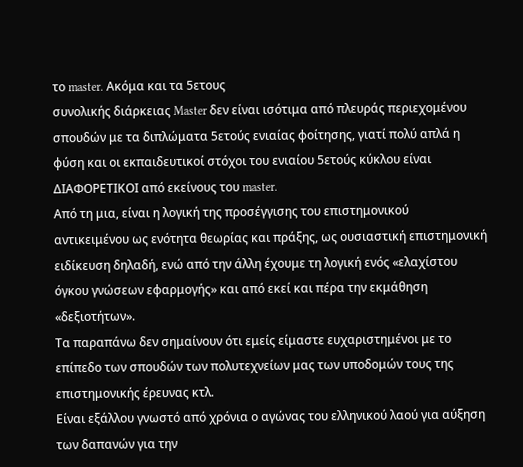το master. Ακόμα και τα 5ετους
συνολικής διάρκειας Master δεν είναι ισότιμα από πλευράς περιεχομένου
σπουδών με τα διπλώματα 5ετούς ενιαίας φοίτησης, γιατί πολύ απλά η
φύση και οι εκπαιδευτικοί στόχοι του ενιαίου 5ετούς κύκλου είναι
ΔΙΑΦΟΡΕΤΙΚΟΙ από εκείνους του master.
Από τη μια, είναι η λογική της προσέγγισης του επιστημονικού
αντικειμένου ως ενότητα θεωρίας και πράξης, ως ουσιαστική επιστημονική
ειδίκευση δηλαδή, ενώ από την άλλη έχουμε τη λογική ενός «ελαχίστου
όγκου γνώσεων εφαρμογής» και από εκεί και πέρα την εκμάθηση
«δεξιοτήτων».
Τα παραπάνω δεν σημαίνουν ότι εμείς είμαστε ευχαριστημένοι με το
επίπεδο των σπουδών των πολυτεχνείων μας των υποδομών τους της
επιστημονικής έρευνας κτλ.
Είναι εξάλλου γνωστό από χρόνια ο αγώνας του ελληνικού λαού για αύξηση
των δαπανών για την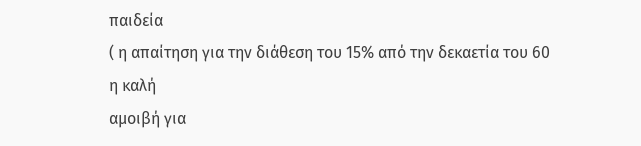παιδεία
( η απαίτηση για την διάθεση του 15% από την δεκαετία του 60 η καλή
αμοιβή για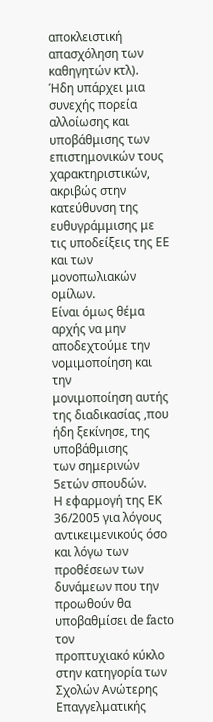αποκλειστική απασχόληση των καθηγητών κτλ).
Ήδη υπάρχει μια συνεχής πορεία αλλοίωσης και υποβάθμισης των
επιστημονικών τους χαρακτηριστικών, ακριβώς στην κατεύθυνση της
ευθυγράμμισης με τις υποδείξεις της ΕΕ και των μονοπωλιακών ομίλων.
Είναι όμως θέμα αρχής να μην αποδεχτούμε την νομιμοποίηση και την
μονιμοποίηση αυτής της διαδικασίας ,που ήδη ξεκίνησε, της υποβάθμισης
των σημερινών 5ετών σπουδών.
Η εφαρμογή της ΕΚ 36/2005 για λόγους αντικειμενικούς όσο και λόγω των
προθέσεων των δυνάμεων που την προωθούν θα υποβαθμίσει de facto τον
προπτυχιακό κύκλο στην κατηγορία των Σχολών Ανώτερης Επαγγελματικής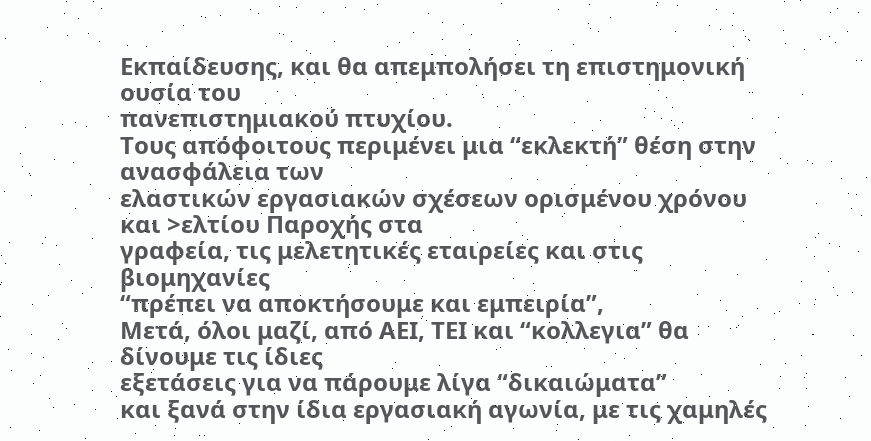Εκπαίδευσης, και θα απεμπολήσει τη επιστημονική ουσία του
πανεπιστημιακού πτυχίου.
Τους απόφοιτους περιμένει μια “εκλεκτή” θέση στην ανασφάλεια των
ελαστικών εργασιακών σχέσεων ορισμένου χρόνου και >ελτίου Παροχής στα
γραφεία, τις μελετητικές εταιρείες και στις βιομηχανίες
“πρέπει να αποκτήσουμε και εμπειρία”,
Μετά, όλοι μαζί, από ΑΕΙ, ΤΕΙ και “κολλεγια” θα δίνουμε τις ίδιες
εξετάσεις για να πάρουμε λίγα “δικαιώματα”
και ξανά στην ίδια εργασιακή αγωνία, με τις χαμηλές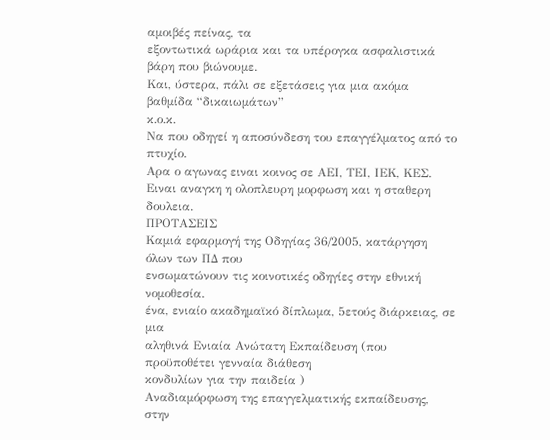αμοιβές πείνας, τα
εξοντωτικά ωράρια και τα υπέρογκα ασφαλιστικά βάρη που βιώνουμε.
Και, ύστερα, πάλι σε εξετάσεις για μια ακόμα βαθμίδα “δικαιωμάτων”
κ.ο.κ.
Να που οδηγεί η αποσύνδεση του επαγγέλματος από το πτυχίο.
Αρα ο αγωνας ειναι κοινος σε ΑΕΙ, ΤΕΙ, ΙΕΚ, ΚΕΣ.
Ειναι αναγκη η ολοπλευρη μορφωση και η σταθερη δουλεια.
ΠΡΟΤΑΣΕΙΣ
Καμιά εφαρμογή της Οδηγίας 36/2005, κατάργηση όλων των ΠΔ που
ενσωματώνουν τις κοινοτικές οδηγίες στην εθνική νομοθεσία.
ένα, ενιαίο ακαδημαϊκό δίπλωμα, 5ετούς διάρκειας, σε μια
αληθινά Ενιαία Ανώτατη Εκπαίδευση (που προϋποθέτει γενναία διάθεση
κονδυλίων για την παιδεία )
Αναδιαμόρφωση της επαγγελματικής εκπαίδευσης, στην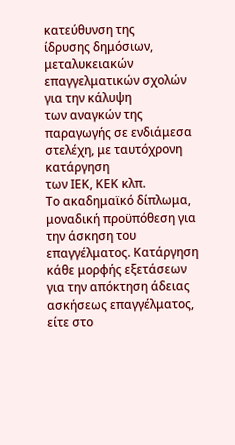κατεύθυνση της
ίδρυσης δημόσιων, μεταλυκειακών επαγγελματικών σχολών για την κάλυψη
των αναγκών της παραγωγής σε ενδιάμεσα στελέχη, με ταυτόχρονη κατάργηση
των ΙΕΚ, ΚΕΚ κλπ.
Το ακαδημαϊκό δίπλωμα, μοναδική προϋπόθεση για την άσκηση του
επαγγέλματος. Κατάργηση κάθε μορφής εξετάσεων για την απόκτηση άδειας
ασκήσεως επαγγέλματος, είτε στο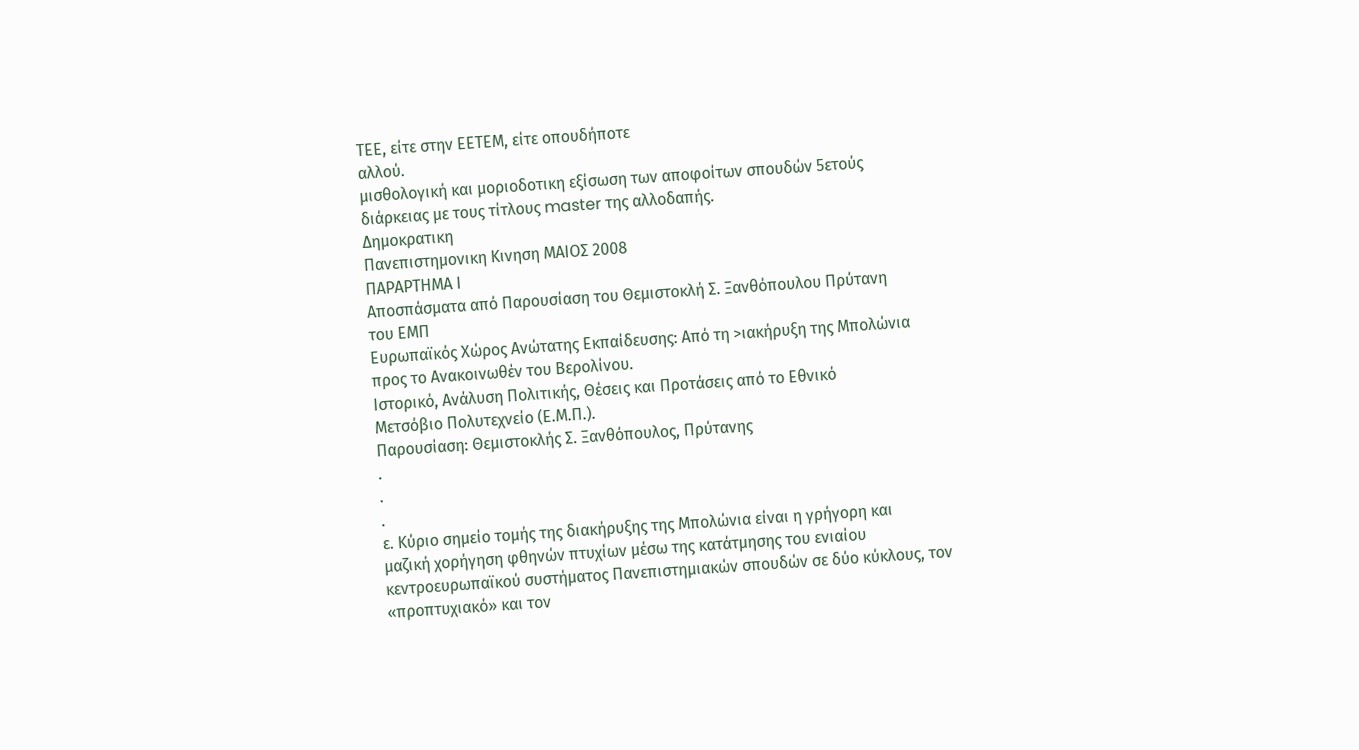ΤΕΕ, είτε στην ΕΕΤΕΜ, είτε οπουδήποτε
αλλού.
μισθολογική και μοριοδοτικη εξίσωση των αποφοίτων σπουδών 5ετούς
διάρκειας με τους τίτλους master της αλλοδαπής.
Δημοκρατικη
Πανεπιστημονικη Κινηση ΜΑΙΟΣ 2008
ΠΑΡΑΡΤΗΜΑ Ι
Αποσπάσματα από Παρουσίαση του Θεμιστοκλή Σ. Ξανθόπουλου Πρύτανη
του ΕΜΠ
Ευρωπαϊκός Χώρος Ανώτατης Εκπαίδευσης: Από τη >ιακήρυξη της Μπολώνια
προς το Ανακοινωθέν του Βερολίνου.
Ιστορικό, Ανάλυση Πολιτικής, Θέσεις και Προτάσεις από το Εθνικό
Μετσόβιο Πολυτεχνείο (Ε.Μ.Π.).
Παρουσίαση: Θεμιστοκλής Σ. Ξανθόπουλος, Πρύτανης
.
.
.
ε. Κύριο σημείο τομής της διακήρυξης της Μπολώνια είναι η γρήγορη και
μαζική χορήγηση φθηνών πτυχίων μέσω της κατάτμησης του ενιαίου
κεντροευρωπαϊκού συστήματος Πανεπιστημιακών σπουδών σε δύο κύκλους, τον
«προπτυχιακό» και τον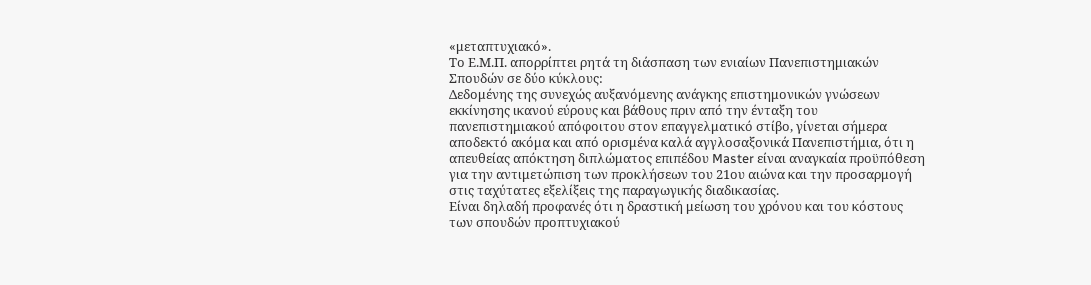«μεταπτυχιακό».
Το Ε.Μ.Π. απορρίπτει ρητά τη διάσπαση των ενιαίων Πανεπιστημιακών
Σπουδών σε δύο κύκλους:
Δεδομένης της συνεχώς αυξανόμενης ανάγκης επιστημονικών γνώσεων
εκκίνησης ικανού εύρους και βάθους πριν από την ένταξη του
πανεπιστημιακού απόφοιτου στον επαγγελματικό στίβο, γίνεται σήμερα
αποδεκτό ακόμα και από ορισμένα καλά αγγλοσαξονικά Πανεπιστήμια, ότι η
απευθείας απόκτηση διπλώματος επιπέδου Master είναι αναγκαία προϋπόθεση
για την αντιμετώπιση των προκλήσεων του 21ου αιώνα και την προσαρμογή
στις ταχύτατες εξελίξεις της παραγωγικής διαδικασίας.
Είναι δηλαδή προφανές ότι η δραστική μείωση του χρόνου και του κόστους
των σπουδών προπτυχιακού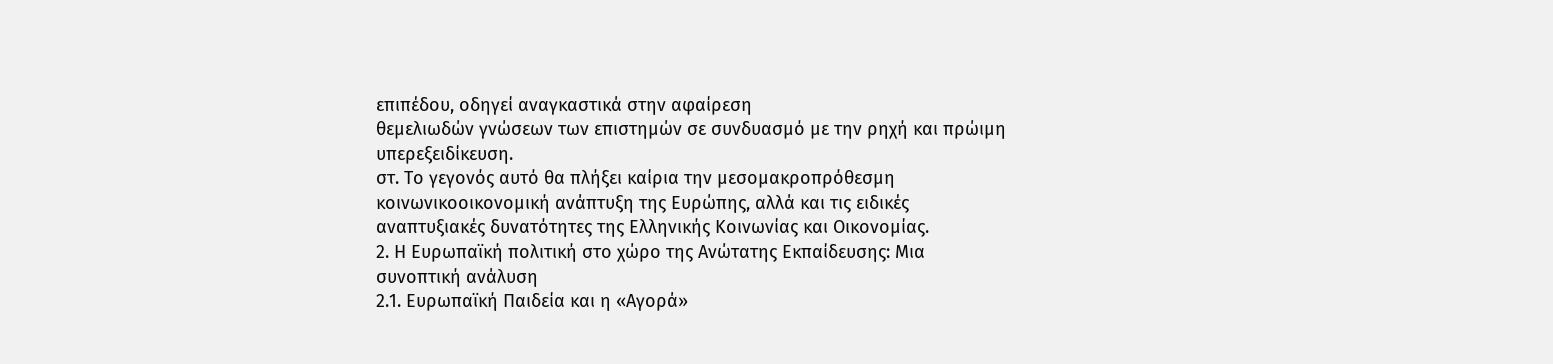επιπέδου, οδηγεί αναγκαστικά στην αφαίρεση
θεμελιωδών γνώσεων των επιστημών σε συνδυασμό με την ρηχή και πρώιμη
υπερεξειδίκευση.
στ. Το γεγονός αυτό θα πλήξει καίρια την μεσομακροπρόθεσμη
κοινωνικοοικονομική ανάπτυξη της Ευρώπης, αλλά και τις ειδικές
αναπτυξιακές δυνατότητες της Ελληνικής Κοινωνίας και Οικονομίας.
2. Η Ευρωπαϊκή πολιτική στο χώρο της Ανώτατης Εκπαίδευσης: Μια
συνοπτική ανάλυση
2.1. Ευρωπαϊκή Παιδεία και η «Αγορά»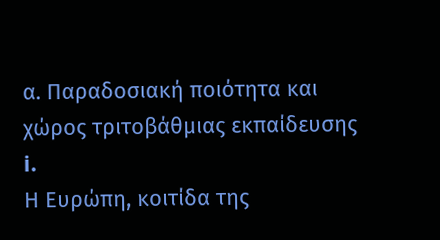α. Παραδοσιακή ποιότητα και χώρος τριτοβάθμιας εκπαίδευσης
i.
Η Ευρώπη, κοιτίδα της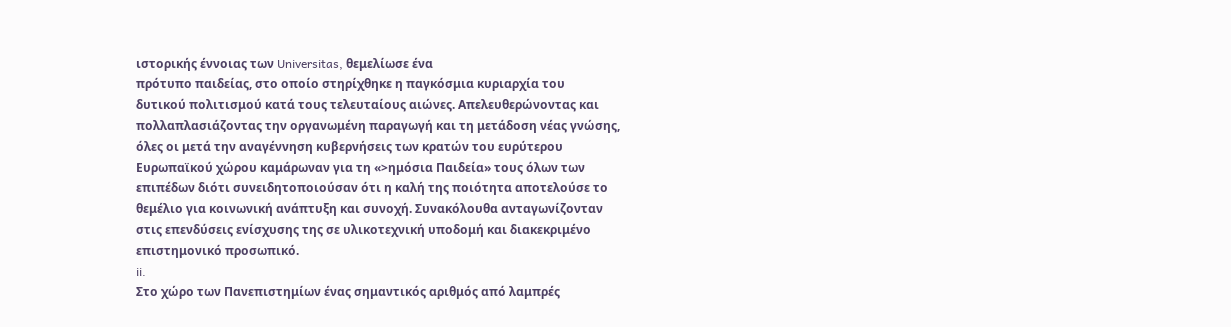ιστορικής έννοιας των Universitas, θεμελίωσε ένα
πρότυπο παιδείας, στο οποίο στηρίχθηκε η παγκόσμια κυριαρχία του
δυτικού πολιτισμού κατά τους τελευταίους αιώνες. Απελευθερώνοντας και
πολλαπλασιάζοντας την οργανωμένη παραγωγή και τη μετάδοση νέας γνώσης,
όλες οι μετά την αναγέννηση κυβερνήσεις των κρατών του ευρύτερου
Ευρωπαϊκού χώρου καμάρωναν για τη «>ημόσια Παιδεία» τους όλων των
επιπέδων διότι συνειδητοποιούσαν ότι η καλή της ποιότητα αποτελούσε το
θεμέλιο για κοινωνική ανάπτυξη και συνοχή. Συνακόλουθα ανταγωνίζονταν
στις επενδύσεις ενίσχυσης της σε υλικοτεχνική υποδομή και διακεκριμένο
επιστημονικό προσωπικό.
ii.
Στο χώρο των Πανεπιστημίων ένας σημαντικός αριθμός από λαμπρές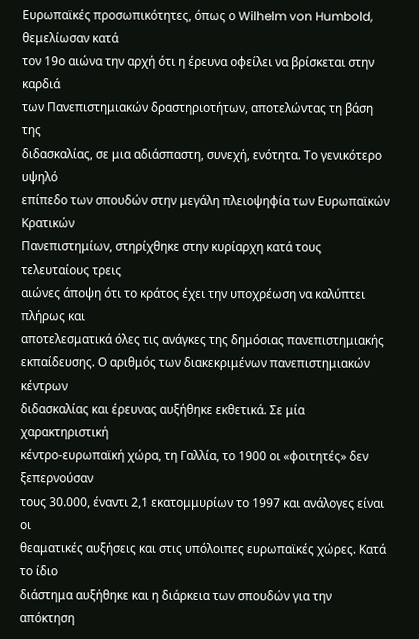Ευρωπαϊκές προσωπικότητες, όπως ο Wilhelm von Humbold, θεμελίωσαν κατά
τον 19ο αιώνα την αρχή ότι η έρευνα οφείλει να βρίσκεται στην καρδιά
των Πανεπιστημιακών δραστηριοτήτων, αποτελώντας τη βάση της
διδασκαλίας, σε μια αδιάσπαστη, συνεχή, ενότητα. Το γενικότερο υψηλό
επίπεδο των σπουδών στην μεγάλη πλειοψηφία των Ευρωπαϊκών Κρατικών
Πανεπιστημίων, στηρίχθηκε στην κυρίαρχη κατά τους τελευταίους τρεις
αιώνες άποψη ότι το κράτος έχει την υποχρέωση να καλύπτει πλήρως και
αποτελεσματικά όλες τις ανάγκες της δημόσιας πανεπιστημιακής
εκπαίδευσης. Ο αριθμός των διακεκριμένων πανεπιστημιακών κέντρων
διδασκαλίας και έρευνας αυξήθηκε εκθετικά. Σε μία χαρακτηριστική
κέντρο-ευρωπαϊκή χώρα, τη Γαλλία, το 1900 οι «φοιτητές» δεν ξεπερνούσαν
τους 30.000, έναντι 2,1 εκατομμυρίων το 1997 και ανάλογες είναι οι
θεαματικές αυξήσεις και στις υπόλοιπες ευρωπαϊκές χώρες. Κατά το ίδιο
διάστημα αυξήθηκε και η διάρκεια των σπουδών για την απόκτηση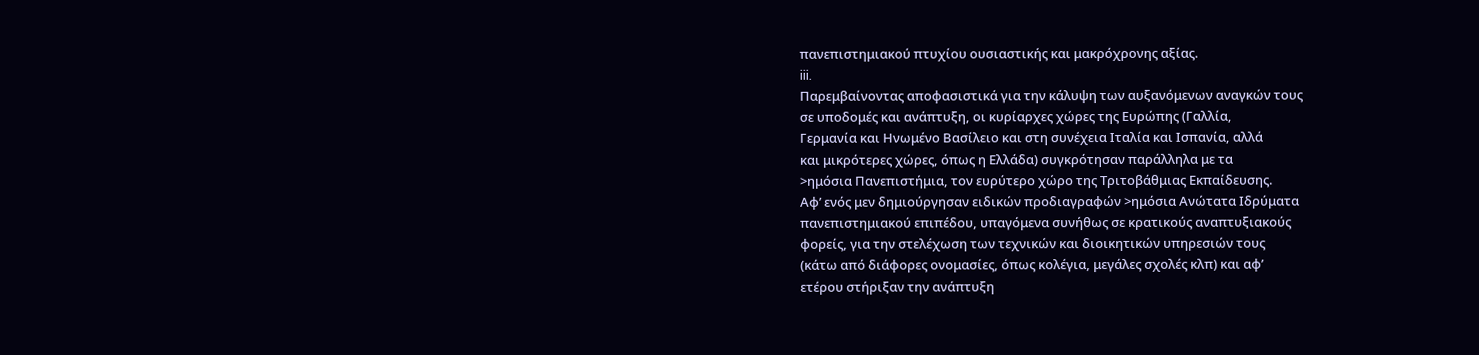πανεπιστημιακού πτυχίου ουσιαστικής και μακρόχρονης αξίας.
iii.
Παρεμβαίνοντας αποφασιστικά για την κάλυψη των αυξανόμενων αναγκών τους
σε υποδομές και ανάπτυξη, οι κυρίαρχες χώρες της Ευρώπης (Γαλλία,
Γερμανία και Ηνωμένο Βασίλειο και στη συνέχεια Ιταλία και Ισπανία, αλλά
και μικρότερες χώρες, όπως η Ελλάδα) συγκρότησαν παράλληλα με τα
>ημόσια Πανεπιστήμια, τον ευρύτερο χώρο της Τριτοβάθμιας Εκπαίδευσης.
Αφ’ ενός μεν δημιούργησαν ειδικών προδιαγραφών >ημόσια Ανώτατα Ιδρύματα
πανεπιστημιακού επιπέδου, υπαγόμενα συνήθως σε κρατικούς αναπτυξιακούς
φορείς, για την στελέχωση των τεχνικών και διοικητικών υπηρεσιών τους
(κάτω από διάφορες ονομασίες, όπως κολέγια, μεγάλες σχολές κλπ) και αφ’
ετέρου στήριξαν την ανάπτυξη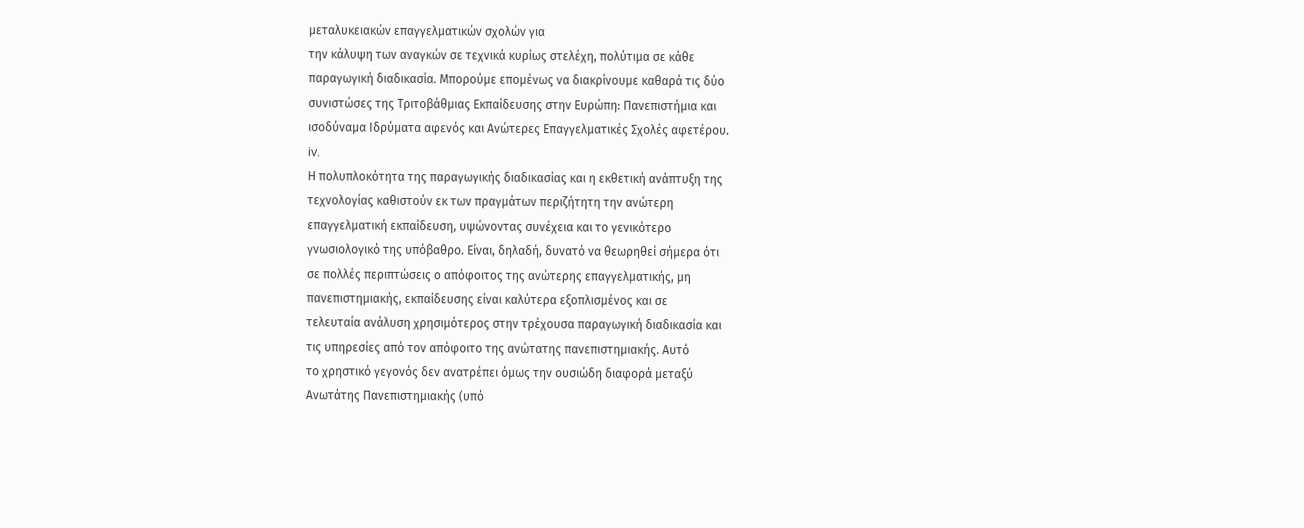μεταλυκειακών επαγγελματικών σχολών για
την κάλυψη των αναγκών σε τεχνικά κυρίως στελέχη, πολύτιμα σε κάθε
παραγωγική διαδικασία. Μπορούμε επομένως να διακρίνουμε καθαρά τις δύο
συνιστώσες της Τριτοβάθμιας Εκπαίδευσης στην Ευρώπη: Πανεπιστήμια και
ισοδύναμα Ιδρύματα αφενός και Ανώτερες Επαγγελματικές Σχολές αφετέρου.
iv.
Η πολυπλοκότητα της παραγωγικής διαδικασίας και η εκθετική ανάπτυξη της
τεχνολογίας καθιστούν εκ των πραγμάτων περιζήτητη την ανώτερη
επαγγελματική εκπαίδευση, υψώνοντας συνέχεια και το γενικότερο
γνωσιολογικό της υπόβαθρο. Είναι, δηλαδή, δυνατό να θεωρηθεί σήμερα ότι
σε πολλές περιπτώσεις ο απόφοιτος της ανώτερης επαγγελματικής, μη
πανεπιστημιακής, εκπαίδευσης είναι καλύτερα εξοπλισμένος και σε
τελευταία ανάλυση χρησιμότερος στην τρέχουσα παραγωγική διαδικασία και
τις υπηρεσίες από τον απόφοιτο της ανώτατης πανεπιστημιακής. Αυτό
το χρηστικό γεγονός δεν ανατρέπει όμως την ουσιώδη διαφορά μεταξύ
Ανωτάτης Πανεπιστημιακής (υπό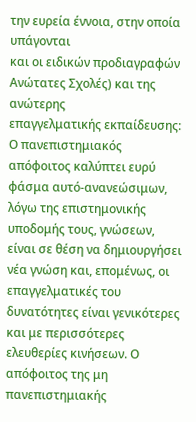την ευρεία έννοια, στην οποία υπάγονται
και οι ειδικών προδιαγραφών Ανώτατες Σχολές) και της ανώτερης
επαγγελματικής εκπαίδευσης: Ο πανεπιστημιακός απόφοιτος καλύπτει ευρύ
φάσμα αυτό-ανανεώσιμων, λόγω της επιστημονικής υποδομής τους, γνώσεων,
είναι σε θέση να δημιουργήσει νέα γνώση και, επομένως, οι
επαγγελματικές του δυνατότητες είναι γενικότερες και με περισσότερες
ελευθερίες κινήσεων. Ο απόφοιτος της μη πανεπιστημιακής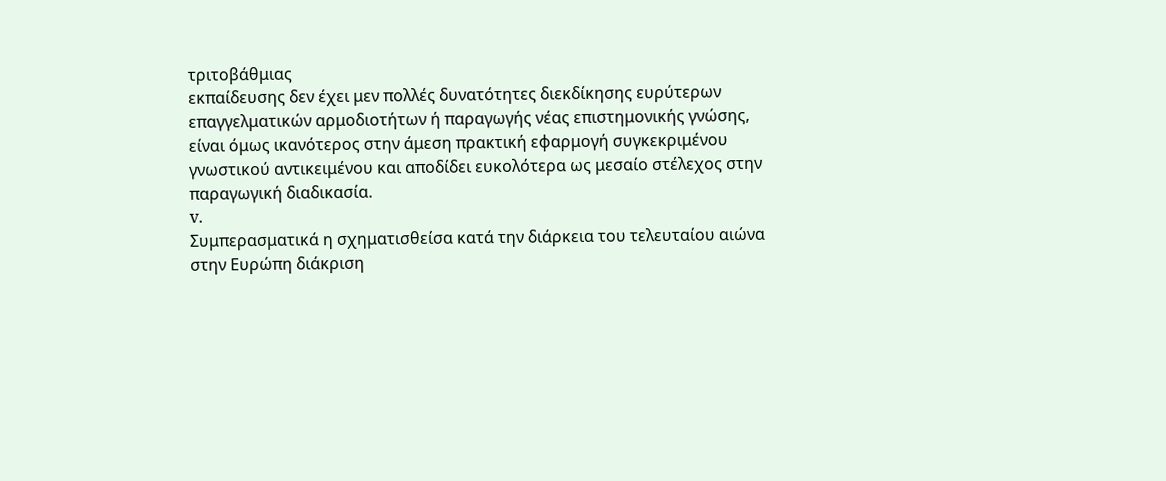τριτοβάθμιας
εκπαίδευσης δεν έχει μεν πολλές δυνατότητες διεκδίκησης ευρύτερων
επαγγελματικών αρμοδιοτήτων ή παραγωγής νέας επιστημονικής γνώσης,
είναι όμως ικανότερος στην άμεση πρακτική εφαρμογή συγκεκριμένου
γνωστικού αντικειμένου και αποδίδει ευκολότερα ως μεσαίο στέλεχος στην
παραγωγική διαδικασία.
v.
Συμπερασματικά η σχηματισθείσα κατά την διάρκεια του τελευταίου αιώνα
στην Ευρώπη διάκριση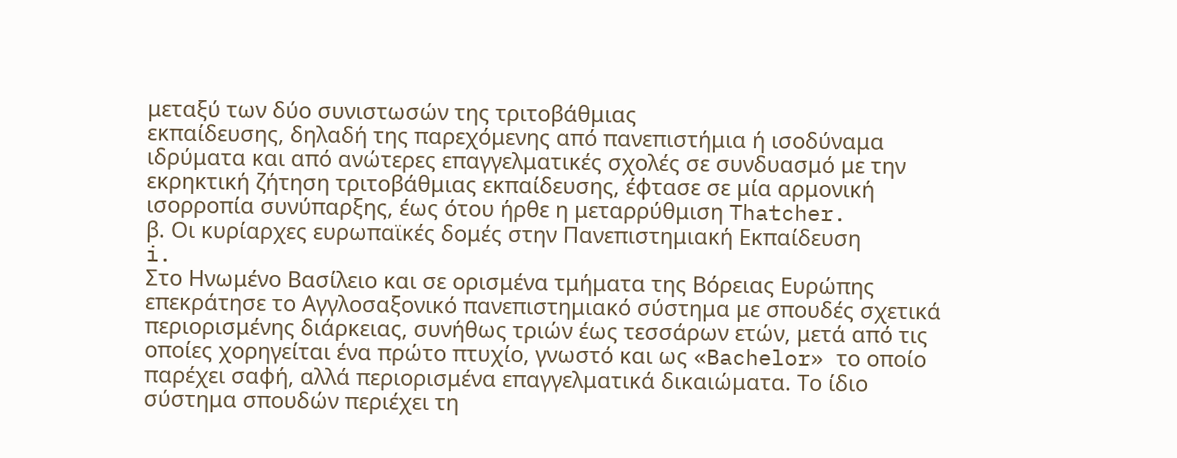μεταξύ των δύο συνιστωσών της τριτοβάθμιας
εκπαίδευσης, δηλαδή της παρεχόμενης από πανεπιστήμια ή ισοδύναμα
ιδρύματα και από ανώτερες επαγγελματικές σχολές σε συνδυασμό με την
εκρηκτική ζήτηση τριτοβάθμιας εκπαίδευσης, έφτασε σε μία αρμονική
ισορροπία συνύπαρξης, έως ότου ήρθε η μεταρρύθμιση Thatcher.
β. Οι κυρίαρχες ευρωπαϊκές δομές στην Πανεπιστημιακή Εκπαίδευση
i.
Στο Ηνωμένο Βασίλειο και σε ορισμένα τμήματα της Βόρειας Ευρώπης
επεκράτησε το Αγγλοσαξονικό πανεπιστημιακό σύστημα με σπουδές σχετικά
περιορισμένης διάρκειας, συνήθως τριών έως τεσσάρων ετών, μετά από τις
οποίες χορηγείται ένα πρώτο πτυχίο, γνωστό και ως «Bachelor» το οποίο
παρέχει σαφή, αλλά περιορισμένα επαγγελματικά δικαιώματα. Το ίδιο
σύστημα σπουδών περιέχει τη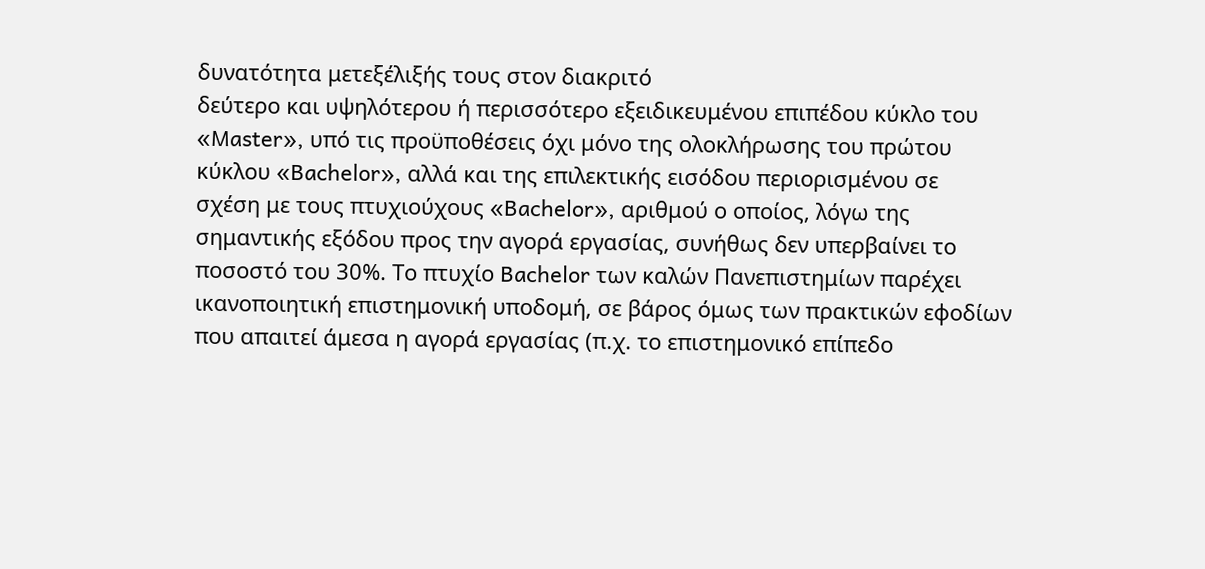δυνατότητα μετεξέλιξής τους στον διακριτό
δεύτερο και υψηλότερου ή περισσότερο εξειδικευμένου επιπέδου κύκλο του
«Master», υπό τις προϋποθέσεις όχι μόνο της ολοκλήρωσης του πρώτου
κύκλου «Bachelor», αλλά και της επιλεκτικής εισόδου περιορισμένου σε
σχέση με τους πτυχιούχους «Bachelor», αριθμού ο οποίος, λόγω της
σημαντικής εξόδου προς την αγορά εργασίας, συνήθως δεν υπερβαίνει το
ποσοστό του 30%. Το πτυχίο Bachelor των καλών Πανεπιστημίων παρέχει
ικανοποιητική επιστημονική υποδομή, σε βάρος όμως των πρακτικών εφοδίων
που απαιτεί άμεσα η αγορά εργασίας (π.χ. το επιστημονικό επίπεδο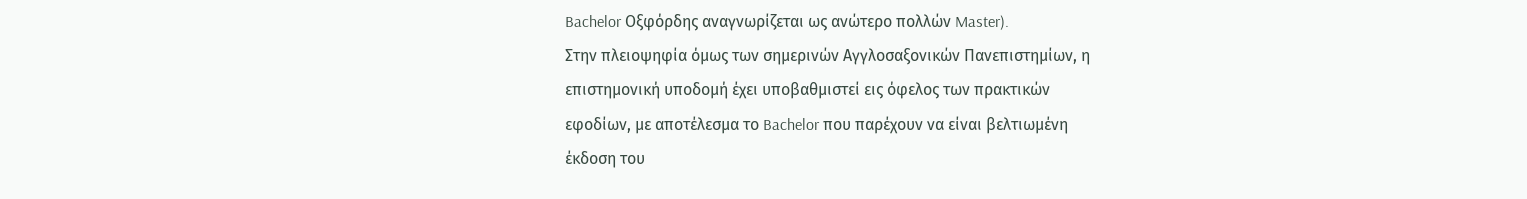Bachelor Οξφόρδης αναγνωρίζεται ως ανώτερο πολλών Master).
Στην πλειοψηφία όμως των σημερινών Αγγλοσαξονικών Πανεπιστημίων, η
επιστημονική υποδομή έχει υποβαθμιστεί εις όφελος των πρακτικών
εφοδίων, με αποτέλεσμα το Bachelor που παρέχουν να είναι βελτιωμένη
έκδοση του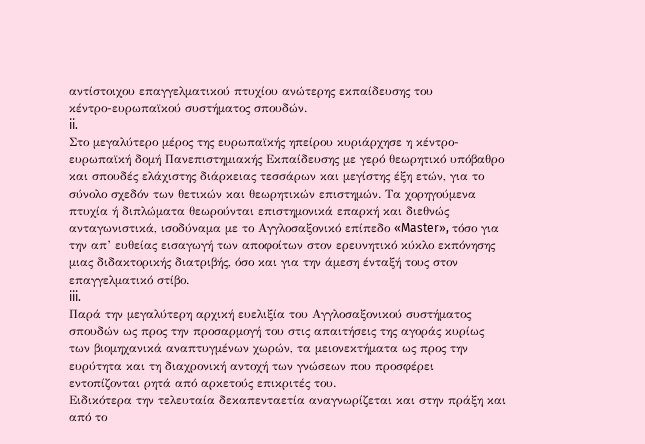αντίστοιχου επαγγελματικού πτυχίου ανώτερης εκπαίδευσης του
κέντρο-ευρωπαϊκού συστήματος σπουδών.
ii.
Στο μεγαλύτερο μέρος της ευρωπαϊκής ηπείρου κυριάρχησε η κέντρο-
ευρωπαϊκή δομή Πανεπιστημιακής Εκπαίδευσης με γερό θεωρητικό υπόβαθρο
και σπουδές ελάχιστης διάρκειας τεσσάρων και μεγίστης έξη ετών, για το
σύνολο σχεδόν των θετικών και θεωρητικών επιστημών. Τα χορηγούμενα
πτυχία ή διπλώματα θεωρούνται επιστημονικά επαρκή και διεθνώς
ανταγωνιστικά, ισοδύναμα με το Αγγλοσαξονικό επίπεδο «Master», τόσο για
την απ’ ευθείας εισαγωγή των αποφοίτων στον ερευνητικό κύκλο εκπόνησης
μιας διδακτορικής διατριβής, όσο και για την άμεση ένταξή τους στον
επαγγελματικό στίβο.
iii.
Παρά την μεγαλύτερη αρχική ευελιξία του Αγγλοσαξονικού συστήματος
σπουδών ως προς την προσαρμογή του στις απαιτήσεις της αγοράς κυρίως
των βιομηχανικά αναπτυγμένων χωρών, τα μειονεκτήματα ως προς την
ευρύτητα και τη διαχρονική αντοχή των γνώσεων που προσφέρει
εντοπίζονται ρητά από αρκετούς επικριτές του.
Ειδικότερα την τελευταία δεκαπενταετία αναγνωρίζεται και στην πράξη και
από το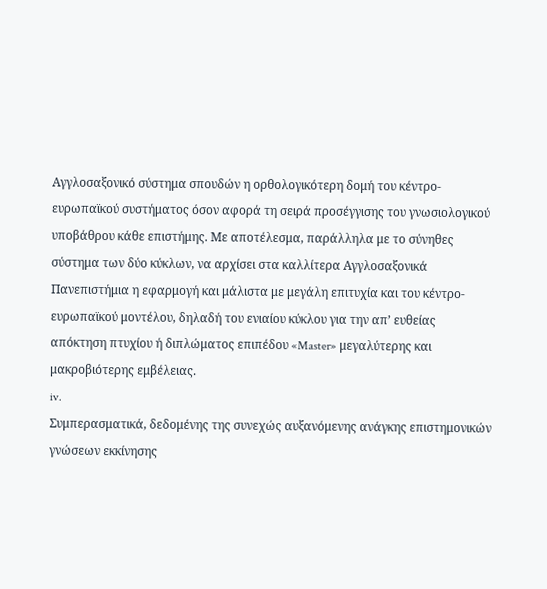Αγγλοσαξονικό σύστημα σπουδών η ορθολογικότερη δομή του κέντρο-
ευρωπαϊκού συστήματος όσον αφορά τη σειρά προσέγγισης του γνωσιολογικού
υποβάθρου κάθε επιστήμης. Με αποτέλεσμα, παράλληλα με το σύνηθες
σύστημα των δύο κύκλων, να αρχίσει στα καλλίτερα Αγγλοσαξονικά
Πανεπιστήμια η εφαρμογή και μάλιστα με μεγάλη επιτυχία και του κέντρο-
ευρωπαϊκού μοντέλου, δηλαδή του ενιαίου κύκλου για την απ’ ευθείας
απόκτηση πτυχίου ή διπλώματος επιπέδου «Master» μεγαλύτερης και
μακροβιότερης εμβέλειας.
iv.
Συμπερασματικά, δεδομένης της συνεχώς αυξανόμενης ανάγκης επιστημονικών
γνώσεων εκκίνησης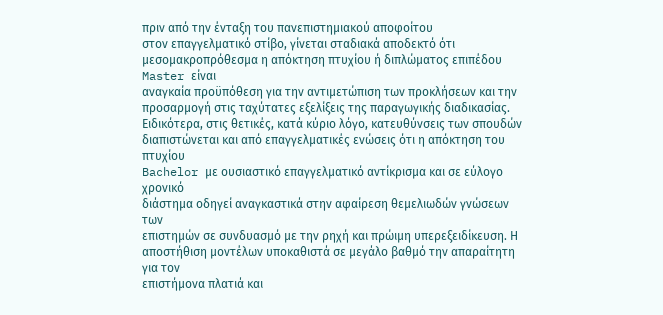πριν από την ένταξη του πανεπιστημιακού αποφοίτου
στον επαγγελματικό στίβο, γίνεται σταδιακά αποδεκτό ότι
μεσομακροπρόθεσμα η απόκτηση πτυχίου ή διπλώματος επιπέδου Master είναι
αναγκαία προϋπόθεση για την αντιμετώπιση των προκλήσεων και την
προσαρμογή στις ταχύτατες εξελίξεις της παραγωγικής διαδικασίας.
Ειδικότερα, στις θετικές, κατά κύριο λόγο, κατευθύνσεις των σπουδών
διαπιστώνεται και από επαγγελματικές ενώσεις ότι η απόκτηση του πτυχίου
Bachelor με ουσιαστικό επαγγελματικό αντίκρισμα και σε εύλογο χρονικό
διάστημα οδηγεί αναγκαστικά στην αφαίρεση θεμελιωδών γνώσεων των
επιστημών σε συνδυασμό με την ρηχή και πρώιμη υπερεξειδίκευση. Η
αποστήθιση μοντέλων υποκαθιστά σε μεγάλο βαθμό την απαραίτητη για τον
επιστήμονα πλατιά και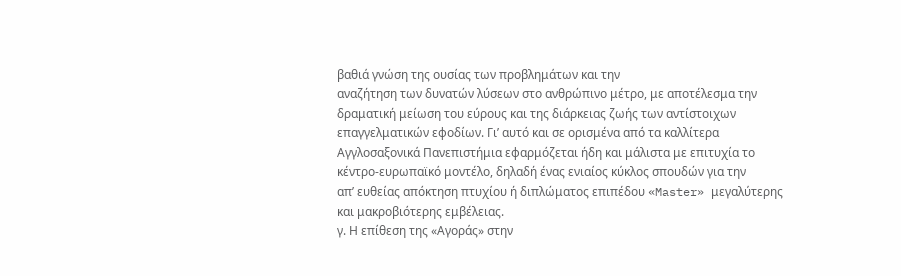βαθιά γνώση της ουσίας των προβλημάτων και την
αναζήτηση των δυνατών λύσεων στο ανθρώπινο μέτρο, με αποτέλεσμα την
δραματική μείωση του εύρους και της διάρκειας ζωής των αντίστοιχων
επαγγελματικών εφοδίων. Γι’ αυτό και σε ορισμένα από τα καλλίτερα
Αγγλοσαξονικά Πανεπιστήμια εφαρμόζεται ήδη και μάλιστα με επιτυχία το
κέντρο-ευρωπαϊκό μοντέλο, δηλαδή ένας ενιαίος κύκλος σπουδών για την
απ’ ευθείας απόκτηση πτυχίου ή διπλώματος επιπέδου «Master» μεγαλύτερης
και μακροβιότερης εμβέλειας.
γ. Η επίθεση της «Αγοράς» στην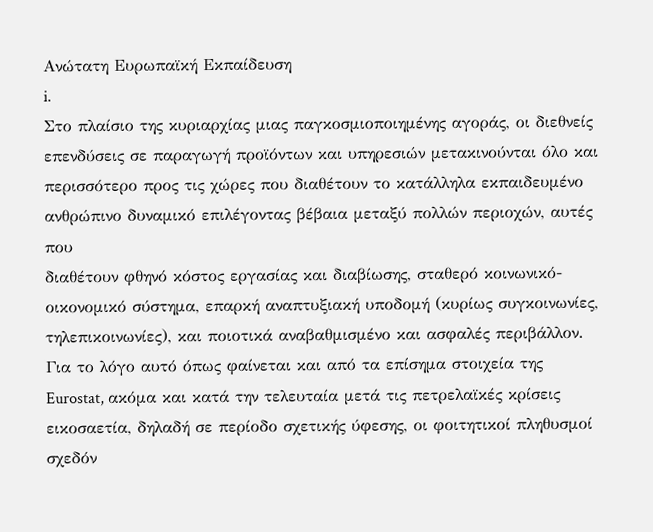Ανώτατη Ευρωπαϊκή Εκπαίδευση
i.
Στο πλαίσιο της κυριαρχίας μιας παγκοσμιοποιημένης αγοράς, οι διεθνείς
επενδύσεις σε παραγωγή προϊόντων και υπηρεσιών μετακινούνται όλο και
περισσότερο προς τις χώρες που διαθέτουν το κατάλληλα εκπαιδευμένο
ανθρώπινο δυναμικό επιλέγοντας βέβαια μεταξύ πολλών περιοχών, αυτές που
διαθέτουν φθηνό κόστος εργασίας και διαβίωσης, σταθερό κοινωνικό-
οικονομικό σύστημα, επαρκή αναπτυξιακή υποδομή (κυρίως συγκοινωνίες,
τηλεπικοινωνίες), και ποιοτικά αναβαθμισμένο και ασφαλές περιβάλλον.
Για το λόγο αυτό όπως φαίνεται και από τα επίσημα στοιχεία της
Eurostat, ακόμα και κατά την τελευταία μετά τις πετρελαϊκές κρίσεις
εικοσαετία, δηλαδή σε περίοδο σχετικής ύφεσης, οι φοιτητικοί πληθυσμοί
σχεδόν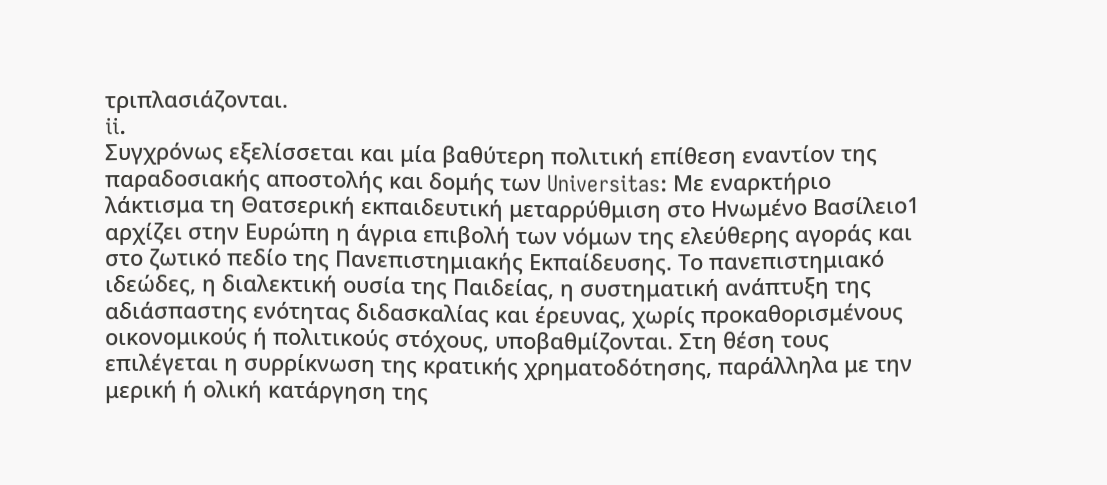τριπλασιάζονται.
ii.
Συγχρόνως εξελίσσεται και μία βαθύτερη πολιτική επίθεση εναντίον της
παραδοσιακής αποστολής και δομής των Universitas: Με εναρκτήριο
λάκτισμα τη Θατσερική εκπαιδευτική μεταρρύθμιση στο Ηνωμένο Βασίλειο1
αρχίζει στην Ευρώπη η άγρια επιβολή των νόμων της ελεύθερης αγοράς και
στο ζωτικό πεδίο της Πανεπιστημιακής Εκπαίδευσης. Το πανεπιστημιακό
ιδεώδες, η διαλεκτική ουσία της Παιδείας, η συστηματική ανάπτυξη της
αδιάσπαστης ενότητας διδασκαλίας και έρευνας, χωρίς προκαθορισμένους
οικονομικούς ή πολιτικούς στόχους, υποβαθμίζονται. Στη θέση τους
επιλέγεται η συρρίκνωση της κρατικής χρηματοδότησης, παράλληλα με την
μερική ή ολική κατάργηση της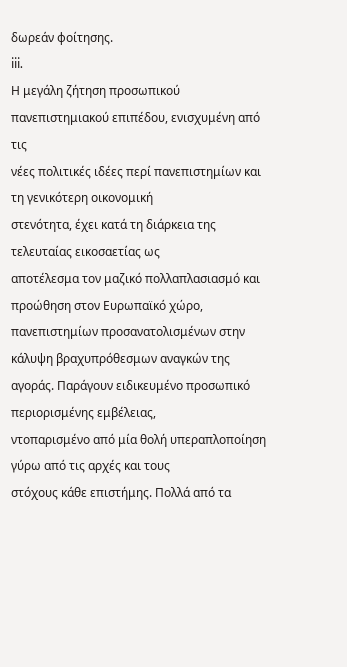δωρεάν φοίτησης.
iii.
Η μεγάλη ζήτηση προσωπικού πανεπιστημιακού επιπέδου, ενισχυμένη από τις
νέες πολιτικές ιδέες περί πανεπιστημίων και τη γενικότερη οικονομική
στενότητα, έχει κατά τη διάρκεια της τελευταίας εικοσαετίας ως
αποτέλεσμα τον μαζικό πολλαπλασιασμό και προώθηση στον Ευρωπαϊκό χώρο,
πανεπιστημίων προσανατολισμένων στην κάλυψη βραχυπρόθεσμων αναγκών της
αγοράς. Παράγουν ειδικευμένο προσωπικό περιορισμένης εμβέλειας,
ντοπαρισμένο από μία θολή υπεραπλοποίηση γύρω από τις αρχές και τους
στόχους κάθε επιστήμης. Πολλά από τα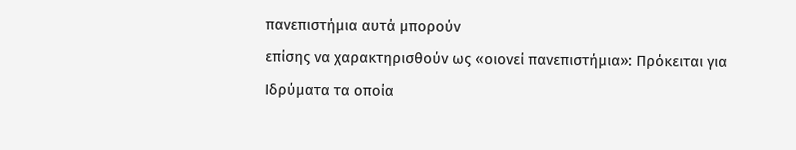πανεπιστήμια αυτά μπορούν
επίσης να χαρακτηρισθούν ως «οιονεί πανεπιστήμια»: Πρόκειται για
Ιδρύματα τα οποία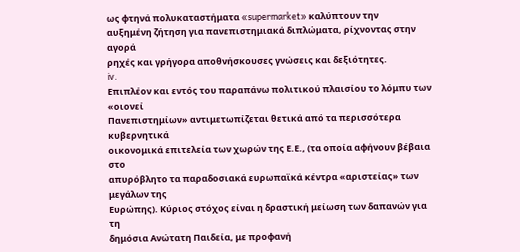ως φτηνά πολυκαταστήματα «supermarket» καλύπτουν την
αυξημένη ζήτηση για πανεπιστημιακά διπλώματα, ρίχνοντας στην αγορά
ρηχές και γρήγορα αποθνήσκουσες γνώσεις και δεξιότητες.
iv.
Επιπλέον και εντός του παραπάνω πολιτικού πλαισίου το λόμπυ των «οιονεί
Πανεπιστημίων» αντιμετωπίζεται θετικά από τα περισσότερα κυβερνητικά
οικονομικά επιτελεία των χωρών της Ε.Ε., (τα οποία αφήνουν βέβαια στο
απυρόβλητο τα παραδοσιακά ευρωπαϊκά κέντρα «αριστείας» των μεγάλων της
Ευρώπης). Κύριος στόχος είναι η δραστική μείωση των δαπανών για τη
δημόσια Ανώτατη Παιδεία, με προφανή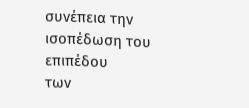συνέπεια την ισοπέδωση του επιπέδου
των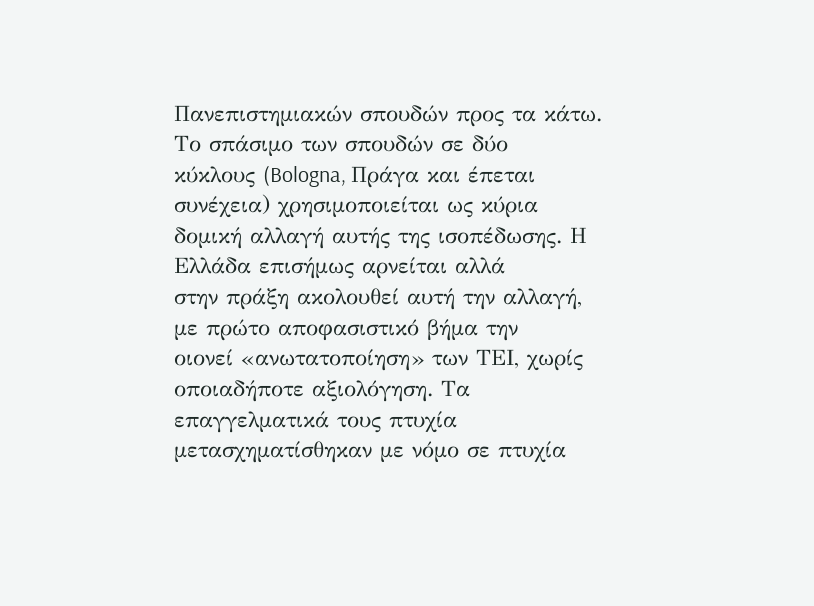Πανεπιστημιακών σπουδών προς τα κάτω. Το σπάσιμο των σπουδών σε δύο
κύκλους (Bologna, Πράγα και έπεται συνέχεια) χρησιμοποιείται ως κύρια
δομική αλλαγή αυτής της ισοπέδωσης. Η Ελλάδα επισήμως αρνείται αλλά
στην πράξη ακολουθεί αυτή την αλλαγή, με πρώτο αποφασιστικό βήμα την
οιονεί «ανωτατοποίηση» των ΤΕΙ, χωρίς οποιαδήποτε αξιολόγηση. Τα
επαγγελματικά τους πτυχία μετασχηματίσθηκαν με νόμο σε πτυχία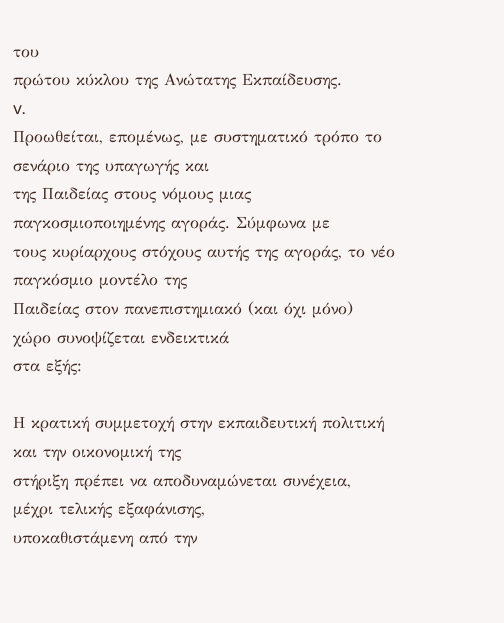του
πρώτου κύκλου της Ανώτατης Εκπαίδευσης.
v.
Προωθείται, επομένως, με συστηματικό τρόπο το σενάριο της υπαγωγής και
της Παιδείας στους νόμους μιας παγκοσμιοποιημένης αγοράς. Σύμφωνα με
τους κυρίαρχους στόχους αυτής της αγοράς, το νέο παγκόσμιο μοντέλο της
Παιδείας στον πανεπιστημιακό (και όχι μόνο) χώρο συνοψίζεται ενδεικτικά
στα εξής:

Η κρατική συμμετοχή στην εκπαιδευτική πολιτική και την οικονομική της
στήριξη πρέπει να αποδυναμώνεται συνέχεια, μέχρι τελικής εξαφάνισης,
υποκαθιστάμενη από την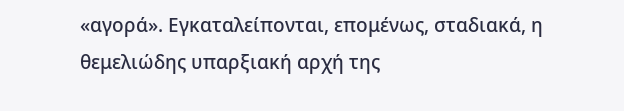«αγορά». Εγκαταλείπονται, επομένως, σταδιακά, η
θεμελιώδης υπαρξιακή αρχή της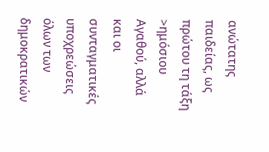ανώτατης παιδείας, ως πρώτου τη τάξη
>ημόσιου Αγαθού, αλλά και οι συνταγματικές υποχρεώσεις όλων των
δημοκρατικών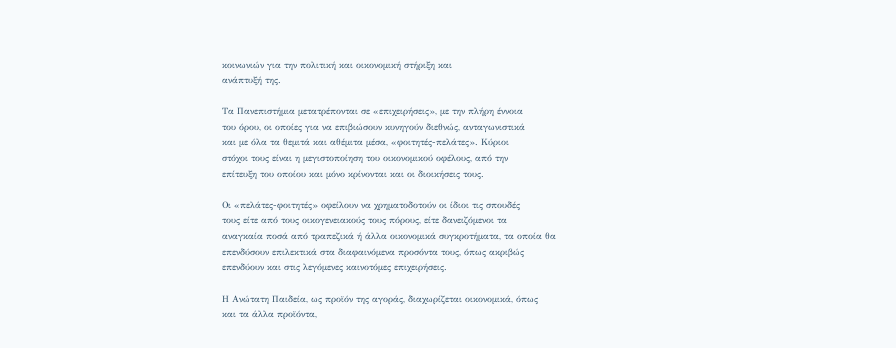κοινωνιών για την πολιτική και οικονομική στήριξη και
ανάπτυξή της.

Τα Πανεπιστήμια μετατρέπονται σε «επιχειρήσεις», με την πλήρη έννοια
του όρου, οι οποίες για να επιβιώσουν κυνηγούν διεθνώς, ανταγωνιστικά
και με όλα τα θεμιτά και αθέμιτα μέσα, «φοιτητές-πελάτες». Κύριοι
στόχοι τους είναι η μεγιστοποίηση του οικονομικού οφέλους, από την
επίτευξη του οποίου και μόνο κρίνονται και οι διοικήσεις τους.

Οι «πελάτες-φοιτητές» οφείλουν να χρηματοδοτούν οι ίδιοι τις σπουδές
τους είτε από τους οικογενειακούς τους πόρους, είτε δανειζόμενοι τα
αναγκαία ποσά από τραπεζικά ή άλλα οικονομικά συγκροτήματα, τα οποία θα
επενδύσουν επιλεκτικά στα διαφαινόμενα προσόντα τους, όπως ακριβώς
επενδύουν και στις λεγόμενες καινοτόμες επιχειρήσεις.

Η Ανώτατη Παιδεία, ως προϊόν της αγοράς, διαχωρίζεται οικονομικά, όπως
και τα άλλα προϊόντα,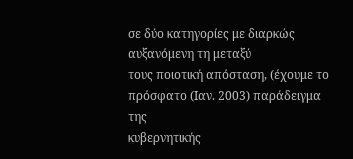σε δύο κατηγορίες με διαρκώς αυξανόμενη τη μεταξύ
τους ποιοτική απόσταση, (έχουμε το πρόσφατο (Ιαν. 2003) παράδειγμα της
κυβερνητικής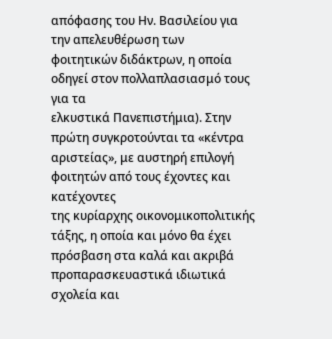απόφασης του Ην. Βασιλείου για την απελευθέρωση των
φοιτητικών διδάκτρων, η οποία οδηγεί στον πολλαπλασιασμό τους για τα
ελκυστικά Πανεπιστήμια). Στην πρώτη συγκροτούνται τα «κέντρα
αριστείας», με αυστηρή επιλογή φοιτητών από τους έχοντες και κατέχοντες
της κυρίαρχης οικονομικοπολιτικής τάξης, η οποία και μόνο θα έχει
πρόσβαση στα καλά και ακριβά προπαρασκευαστικά ιδιωτικά σχολεία και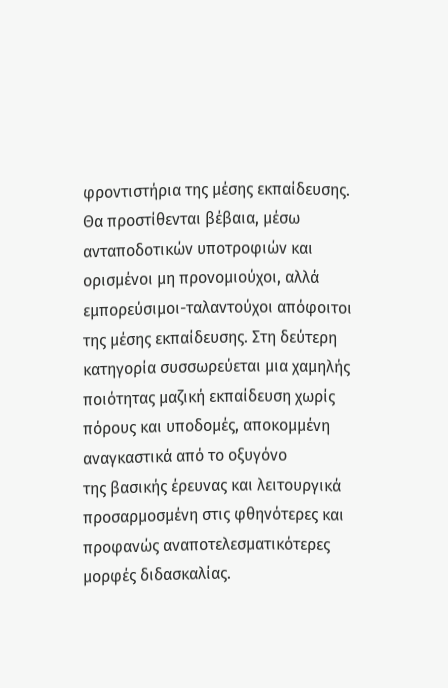φροντιστήρια της μέσης εκπαίδευσης. Θα προστίθενται βέβαια, μέσω
ανταποδοτικών υποτροφιών και ορισμένοι μη προνομιούχοι, αλλά
εμπορεύσιμοι-ταλαντούχοι απόφοιτοι της μέσης εκπαίδευσης. Στη δεύτερη
κατηγορία συσσωρεύεται μια χαμηλής ποιότητας μαζική εκπαίδευση χωρίς
πόρους και υποδομές, αποκομμένη αναγκαστικά από το οξυγόνο
της βασικής έρευνας και λειτουργικά προσαρμοσμένη στις φθηνότερες και
προφανώς αναποτελεσματικότερες μορφές διδασκαλίας.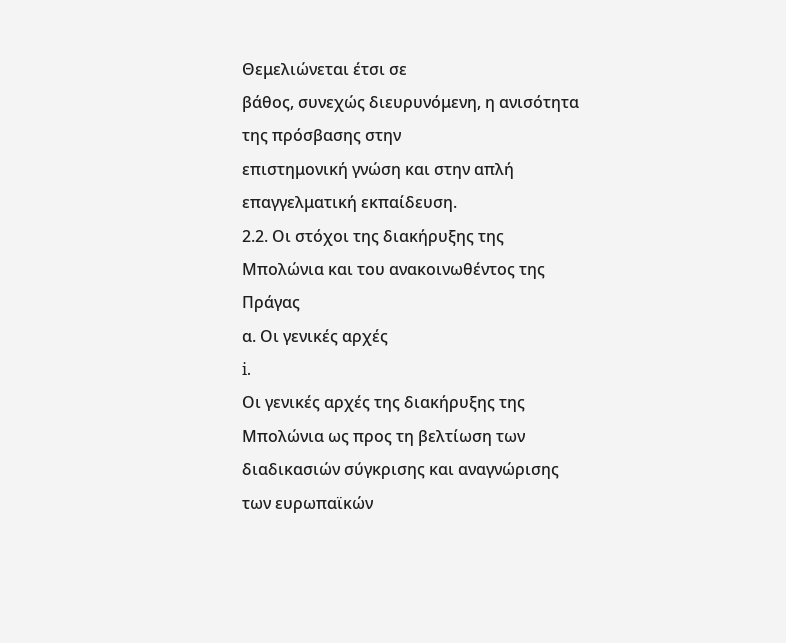Θεμελιώνεται έτσι σε
βάθος, συνεχώς διευρυνόμενη, η ανισότητα της πρόσβασης στην
επιστημονική γνώση και στην απλή επαγγελματική εκπαίδευση.
2.2. Οι στόχοι της διακήρυξης της Μπολώνια και του ανακοινωθέντος της
Πράγας
α. Οι γενικές αρχές
i.
Οι γενικές αρχές της διακήρυξης της Μπολώνια ως προς τη βελτίωση των
διαδικασιών σύγκρισης και αναγνώρισης των ευρωπαϊκών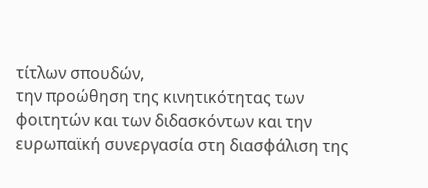τίτλων σπουδών,
την προώθηση της κινητικότητας των φοιτητών και των διδασκόντων και την
ευρωπαϊκή συνεργασία στη διασφάλιση της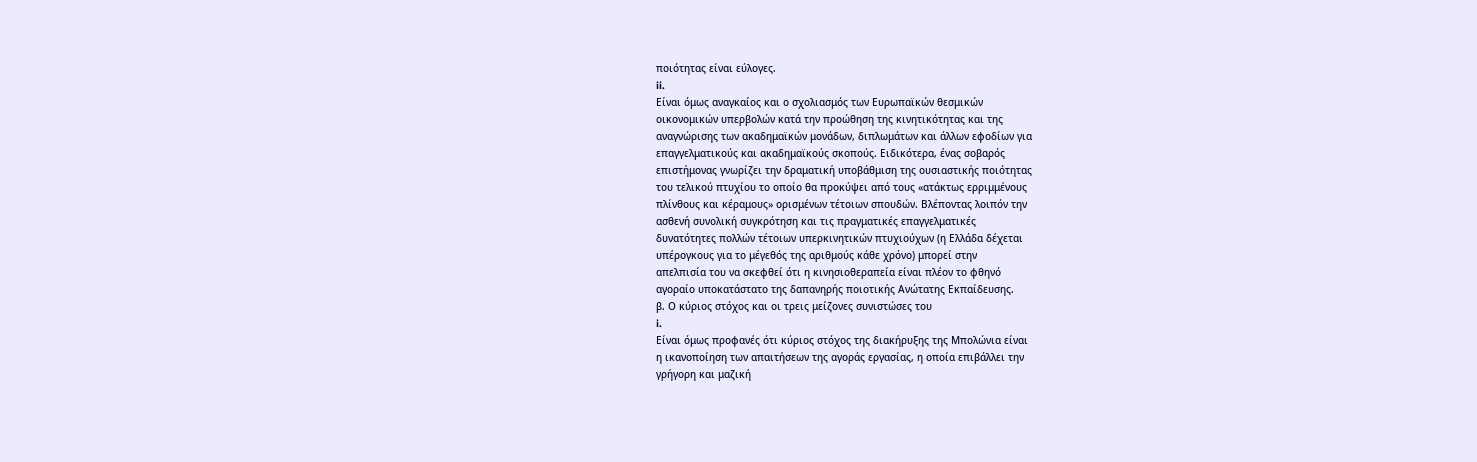ποιότητας είναι εύλογες.
ii.
Είναι όμως αναγκαίος και ο σχολιασμός των Ευρωπαϊκών θεσμικών
οικονομικών υπερβολών κατά την προώθηση της κινητικότητας και της
αναγνώρισης των ακαδημαϊκών μονάδων, διπλωμάτων και άλλων εφοδίων για
επαγγελματικούς και ακαδημαϊκούς σκοπούς. Ειδικότερα, ένας σοβαρός
επιστήμονας γνωρίζει την δραματική υποβάθμιση της ουσιαστικής ποιότητας
του τελικού πτυχίου το οποίο θα προκύψει από τους «ατάκτως ερριμμένους
πλίνθους και κέραμους» ορισμένων τέτοιων σπουδών. Βλέποντας λοιπόν την
ασθενή συνολική συγκρότηση και τις πραγματικές επαγγελματικές
δυνατότητες πολλών τέτοιων υπερκινητικών πτυχιούχων (η Ελλάδα δέχεται
υπέρογκους για το μέγεθός της αριθμούς κάθε χρόνο) μπορεί στην
απελπισία του να σκεφθεί ότι η κινησιοθεραπεία είναι πλέον το φθηνό
αγοραίο υποκατάστατο της δαπανηρής ποιοτικής Ανώτατης Εκπαίδευσης.
β. Ο κύριος στόχος και οι τρεις μείζονες συνιστώσες του
i.
Είναι όμως προφανές ότι κύριος στόχος της διακήρυξης της Μπολώνια είναι
η ικανοποίηση των απαιτήσεων της αγοράς εργασίας, η οποία επιβάλλει την
γρήγορη και μαζική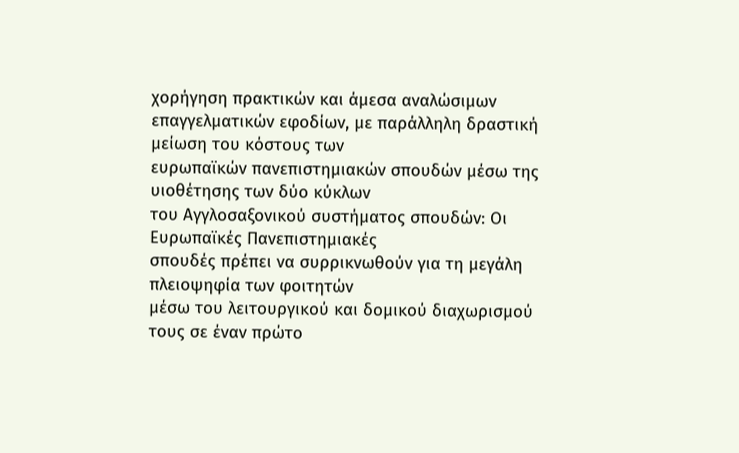χορήγηση πρακτικών και άμεσα αναλώσιμων
επαγγελματικών εφοδίων, με παράλληλη δραστική μείωση του κόστους των
ευρωπαϊκών πανεπιστημιακών σπουδών μέσω της υιοθέτησης των δύο κύκλων
του Αγγλοσαξονικού συστήματος σπουδών: Οι Ευρωπαϊκές Πανεπιστημιακές
σπουδές πρέπει να συρρικνωθούν για τη μεγάλη πλειοψηφία των φοιτητών
μέσω του λειτουργικού και δομικού διαχωρισμού τους σε έναν πρώτο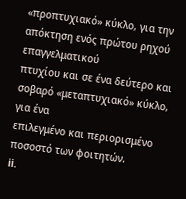«προπτυχιακό» κύκλο, για την απόκτηση ενός πρώτου ρηχού επαγγελματικού
πτυχίου και σε ένα δεύτερο και σοβαρό «μεταπτυχιακό» κύκλο, για ένα
επιλεγμένο και περιορισμένο ποσοστό των φοιτητών.
ii.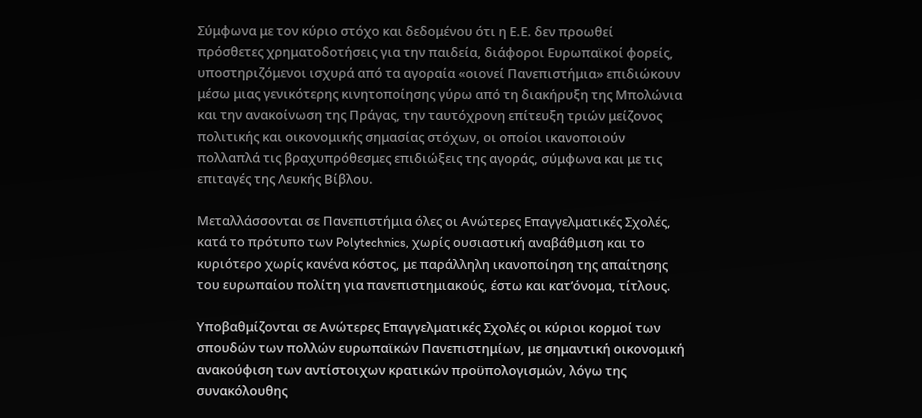Σύμφωνα με τον κύριο στόχο και δεδομένου ότι η Ε.Ε. δεν προωθεί
πρόσθετες χρηματοδοτήσεις για την παιδεία, διάφοροι Ευρωπαϊκοί φορείς,
υποστηριζόμενοι ισχυρά από τα αγοραία «οιονεί Πανεπιστήμια» επιδιώκουν
μέσω μιας γενικότερης κινητοποίησης γύρω από τη διακήρυξη της Μπολώνια
και την ανακοίνωση της Πράγας, την ταυτόχρονη επίτευξη τριών μείζονος
πολιτικής και οικονομικής σημασίας στόχων, οι οποίοι ικανοποιούν
πολλαπλά τις βραχυπρόθεσμες επιδιώξεις της αγοράς, σύμφωνα και με τις
επιταγές της Λευκής Βίβλου.

Μεταλλάσσονται σε Πανεπιστήμια όλες οι Ανώτερες Επαγγελματικές Σχολές,
κατά το πρότυπο των Polytechnics, χωρίς ουσιαστική αναβάθμιση και το
κυριότερο χωρίς κανένα κόστος, με παράλληλη ικανοποίηση της απαίτησης
του ευρωπαίου πολίτη για πανεπιστημιακούς, έστω και κατ’όνομα, τίτλους.

Υποβαθμίζονται σε Ανώτερες Επαγγελματικές Σχολές οι κύριοι κορμοί των
σπουδών των πολλών ευρωπαϊκών Πανεπιστημίων, με σημαντική οικονομική
ανακούφιση των αντίστοιχων κρατικών προϋπολογισμών, λόγω της
συνακόλουθης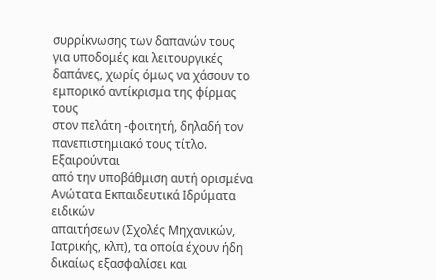συρρίκνωσης των δαπανών τους για υποδομές και λειτουργικές
δαπάνες, χωρίς όμως να χάσουν το εμπορικό αντίκρισμα της φίρμας τους
στον πελάτη -φοιτητή, δηλαδή τον πανεπιστημιακό τους τίτλο. Εξαιρούνται
από την υποβάθμιση αυτή ορισμένα Ανώτατα Εκπαιδευτικά Ιδρύματα ειδικών
απαιτήσεων (Σχολές Μηχανικών, Ιατρικής, κλπ), τα οποία έχουν ήδη
δικαίως εξασφαλίσει και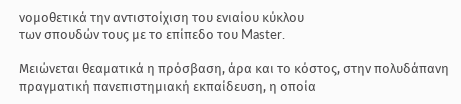νομοθετικά την αντιστοίχιση του ενιαίου κύκλου
των σπουδών τους με το επίπεδο του Master.

Μειώνεται θεαματικά η πρόσβαση, άρα και το κόστος, στην πολυδάπανη
πραγματική πανεπιστημιακή εκπαίδευση, η οποία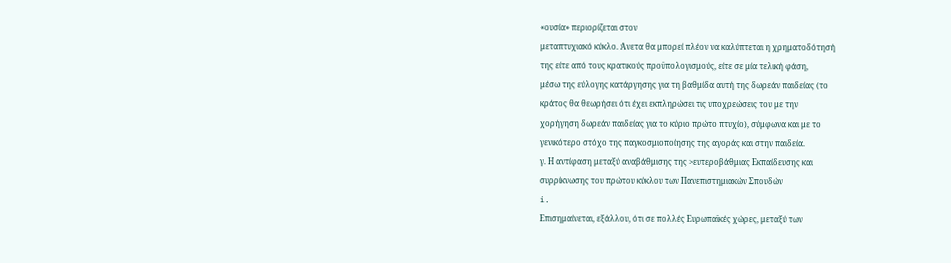«ουσία» περιορίζεται στον
μεταπτυχιακό κύκλο. Άνετα θα μπορεί πλέον να καλύπτεται η χρηματοδότησή
της είτε από τους κρατικούς προϋπολογισμούς, είτε σε μία τελική φάση,
μέσω της εύλογης κατάργησης για τη βαθμίδα αυτή της δωρεάν παιδείας (το
κράτος θα θεωρήσει ότι έχει εκπληρώσει τις υποχρεώσεις του με την
χορήγηση δωρεάν παιδείας για το κύριο πρώτο πτυχίο), σύμφωνα και με το
γενικότερο στόχο της παγκοσμιοποίησης της αγοράς και στην παιδεία.
γ. Η αντίφαση μεταξύ αναβάθμισης της >ευτεροβάθμιας Εκπαίδευσης και
συρρίκνωσης του πρώτου κύκλου των Πανεπιστημιακών Σπουδών
i.
Επισημαίνεται, εξάλλου, ότι σε πολλές Ευρωπαϊκές χώρες, μεταξύ των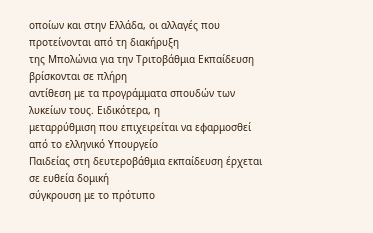οποίων και στην Ελλάδα, οι αλλαγές που προτείνονται από τη διακήρυξη
της Μπολώνια για την Τριτοβάθμια Εκπαίδευση βρίσκονται σε πλήρη
αντίθεση με τα προγράμματα σπουδών των λυκείων τους. Ειδικότερα, η
μεταρρύθμιση που επιχειρείται να εφαρμοσθεί από το ελληνικό Υπουργείο
Παιδείας στη δευτεροβάθμια εκπαίδευση έρχεται σε ευθεία δομική
σύγκρουση με το πρότυπο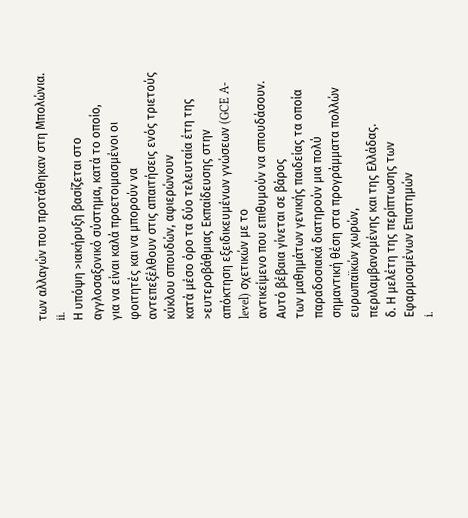των αλλαγών που προτάθηκαν στη Μπολώνια.
ii.
Η υπόψη >ιακήρυξη βασίζεται στο αγγλοσαξονικό σύστημα, κατά το οποίο,
για να είναι καλά προετοιμασμένοι οι φοιτητές και να μπορούν να
αντεπεξέλθουν στις απαιτήσεις ενός τριετούς κύκλου σπουδών, αφιερώνουν
κατά μέσο όρο τα δύο τελευταία έτη της >ευτεροβάθμιας Εκπαίδευσης στην
απόκτηση εξειδικευμένων γνώσεων (GCE A-level) σχετικών με το
αντικείμενο που επιθυμούν να σπουδάσουν. Αυτό βέβαια γίνεται σε βάρος
των μαθημάτων γενικής παιδείας τα οποία παραδοσιακά διατηρούν μια πολύ
σημαντική θέση στα προγράμματα πολλών ευρωπαϊκών χωρών,
περιλαμβανομένης και της Ελλάδας.
δ. Η μελέτη της περίπτωσης των Εφαρμοσμένων Επιστημών
i.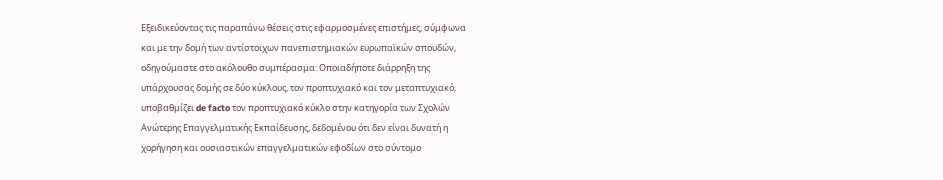Εξειδικεύοντας τις παραπάνω θέσεις στις εφαρμοσμένες επιστήμες, σύμφωνα
και με την δομή των αντίστοιχων πανεπιστημιακών ευρωπαϊκών σπουδών,
οδηγούμαστε στο ακόλουθο συμπέρασμα: Οποιαδήποτε διάρρηξη της
υπάρχουσας δομής σε δύο κύκλους, τον προπτυχιακό και τον μεταπτυχιακό,
υποβαθμίζει de facto τον προπτυχιακό κύκλο στην κατηγορία των Σχολών
Ανώτερης Επαγγελματικής Εκπαίδευσης, δεδομένου ότι δεν είναι δυνατή η
χορήγηση και ουσιαστικών επαγγελματικών εφοδίων στο σύντομο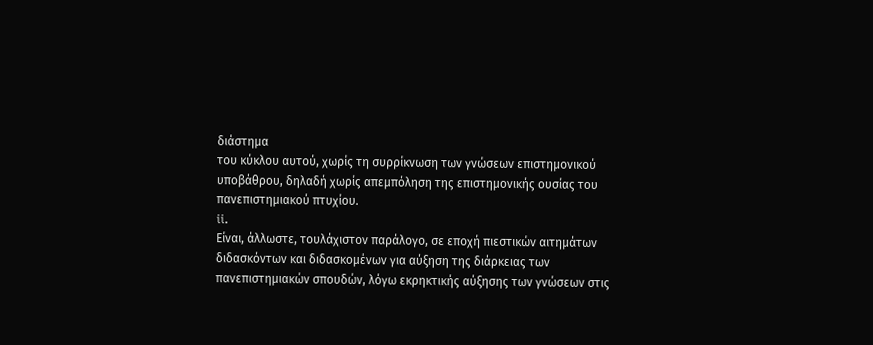διάστημα
του κύκλου αυτού, χωρίς τη συρρίκνωση των γνώσεων επιστημονικού
υποβάθρου, δηλαδή χωρίς απεμπόληση της επιστημονικής ουσίας του
πανεπιστημιακού πτυχίου.
ii.
Είναι, άλλωστε, τουλάχιστον παράλογο, σε εποχή πιεστικών αιτημάτων
διδασκόντων και διδασκομένων για αύξηση της διάρκειας των
πανεπιστημιακών σπουδών, λόγω εκρηκτικής αύξησης των γνώσεων στις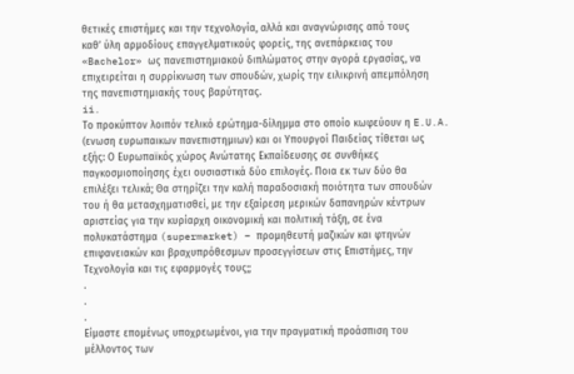θετικές επιστήμες και την τεχνολογία, αλλά και αναγνώρισης από τους
καθ’ ύλη αρμοδίους επαγγελματικούς φορείς, της ανεπάρκειας του
«Bachelor» ως πανεπιστημιακού διπλώματος στην αγορά εργασίας, να
επιχειρείται η συρρίκνωση των σπουδών, χωρίς την ειλικρινή απεμπόληση
της πανεπιστημιακής τους βαρύτητας.
ii.
Το προκύπτον λοιπόν τελικό ερώτημα-δίλημμα στο οποίο κωφεύουν η E.U.A.
(ενωση ευρωπαικων πανεπιστημιων) και οι Υπουργοί Παιδείας τίθεται ως
εξής: Ο Ευρωπαϊκός χώρος Ανώτατης Εκπαίδευσης σε συνθήκες
παγκοσμιοποίησης έχει ουσιαστικά δύο επιλογές. Ποια εκ των δύο θα
επιλέξει τελικά; Θα στηρίζει την καλή παραδοσιακή ποιότητα των σπουδών
του ή θα μετασχηματισθεί, με την εξαίρεση μερικών δαπανηρών κέντρων
αριστείας για την κυρίαρχη οικονομική και πολιτική τάξη, σε ένα
πολυκατάστημα (supermarket) – προμηθευτή μαζικών και φτηνών
επιφανειακών και βραχυπρόθεσμων προσεγγίσεων στις Επιστήμες, την
Τεχνολογία και τις εφαρμογές τους;;
.
.
.
Είμαστε επομένως υποχρεωμένοι, για την πραγματική προάσπιση του
μέλλοντος των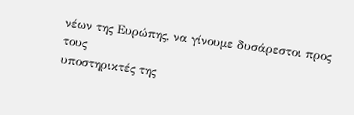νέων της Ευρώπης, να γίνουμε δυσάρεστοι προς τους
υποστηρικτές της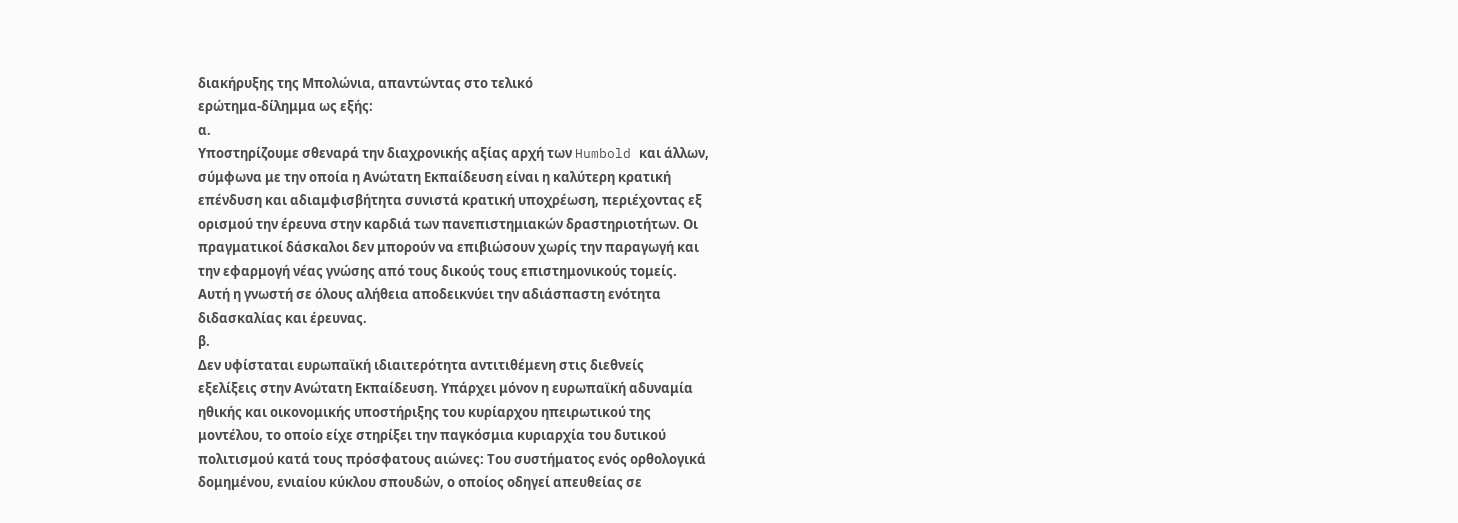διακήρυξης της Μπολώνια, απαντώντας στο τελικό
ερώτημα-δίλημμα ως εξής:
α.
Υποστηρίζουμε σθεναρά την διαχρονικής αξίας αρχή των Humbold και άλλων,
σύμφωνα με την οποία η Ανώτατη Εκπαίδευση είναι η καλύτερη κρατική
επένδυση και αδιαμφισβήτητα συνιστά κρατική υποχρέωση, περιέχοντας εξ
ορισμού την έρευνα στην καρδιά των πανεπιστημιακών δραστηριοτήτων. Οι
πραγματικοί δάσκαλοι δεν μπορούν να επιβιώσουν χωρίς την παραγωγή και
την εφαρμογή νέας γνώσης από τους δικούς τους επιστημονικούς τομείς.
Αυτή η γνωστή σε όλους αλήθεια αποδεικνύει την αδιάσπαστη ενότητα
διδασκαλίας και έρευνας.
β.
Δεν υφίσταται ευρωπαϊκή ιδιαιτερότητα αντιτιθέμενη στις διεθνείς
εξελίξεις στην Ανώτατη Εκπαίδευση. Υπάρχει μόνον η ευρωπαϊκή αδυναμία
ηθικής και οικονομικής υποστήριξης του κυρίαρχου ηπειρωτικού της
μοντέλου, το οποίο είχε στηρίξει την παγκόσμια κυριαρχία του δυτικού
πολιτισμού κατά τους πρόσφατους αιώνες: Του συστήματος ενός ορθολογικά
δομημένου, ενιαίου κύκλου σπουδών, ο οποίος οδηγεί απευθείας σε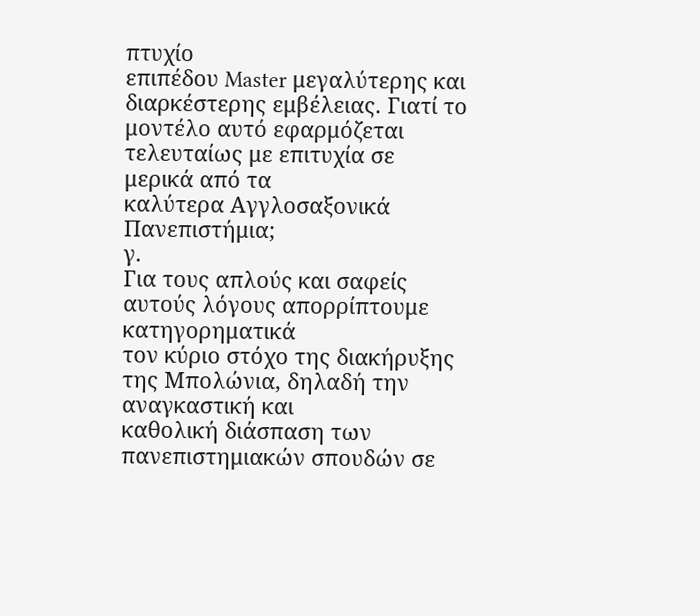πτυχίο
επιπέδου Master μεγαλύτερης και διαρκέστερης εμβέλειας. Γιατί το
μοντέλο αυτό εφαρμόζεται τελευταίως με επιτυχία σε μερικά από τα
καλύτερα Αγγλοσαξονικά Πανεπιστήμια;
γ.
Για τους απλούς και σαφείς αυτούς λόγους απορρίπτουμε κατηγορηματικά
τον κύριο στόχο της διακήρυξης της Μπολώνια, δηλαδή την αναγκαστική και
καθολική διάσπαση των πανεπιστημιακών σπουδών σε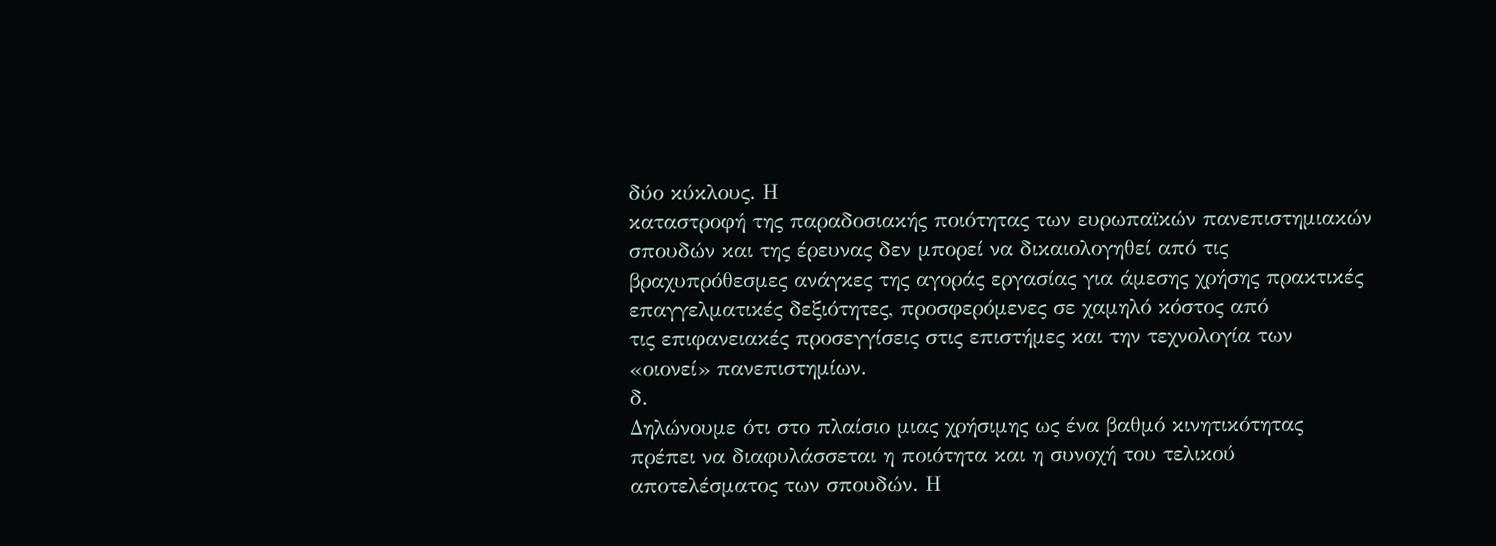δύο κύκλους. Η
καταστροφή της παραδοσιακής ποιότητας των ευρωπαϊκών πανεπιστημιακών
σπουδών και της έρευνας δεν μπορεί να δικαιολογηθεί από τις
βραχυπρόθεσμες ανάγκες της αγοράς εργασίας για άμεσης χρήσης πρακτικές
επαγγελματικές δεξιότητες, προσφερόμενες σε χαμηλό κόστος από
τις επιφανειακές προσεγγίσεις στις επιστήμες και την τεχνολογία των
«οιονεί» πανεπιστημίων.
δ.
Δηλώνουμε ότι στο πλαίσιο μιας χρήσιμης ως ένα βαθμό κινητικότητας
πρέπει να διαφυλάσσεται η ποιότητα και η συνοχή του τελικού
αποτελέσματος των σπουδών. Η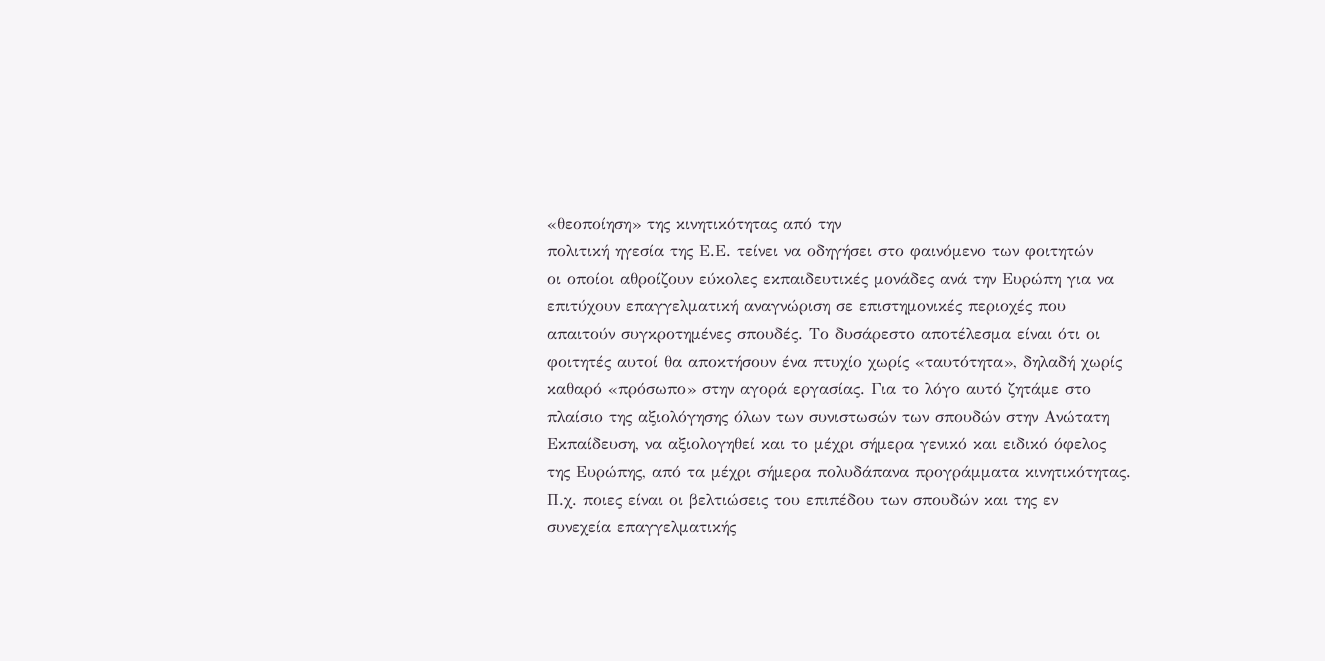«θεοποίηση» της κινητικότητας από την
πολιτική ηγεσία της Ε.Ε. τείνει να οδηγήσει στο φαινόμενο των φοιτητών
οι οποίοι αθροίζουν εύκολες εκπαιδευτικές μονάδες ανά την Ευρώπη για να
επιτύχουν επαγγελματική αναγνώριση σε επιστημονικές περιοχές που
απαιτούν συγκροτημένες σπουδές. Το δυσάρεστο αποτέλεσμα είναι ότι οι
φοιτητές αυτοί θα αποκτήσουν ένα πτυχίο χωρίς «ταυτότητα», δηλαδή χωρίς
καθαρό «πρόσωπο» στην αγορά εργασίας. Για το λόγο αυτό ζητάμε στο
πλαίσιο της αξιολόγησης όλων των συνιστωσών των σπουδών στην Ανώτατη
Εκπαίδευση, να αξιολογηθεί και το μέχρι σήμερα γενικό και ειδικό όφελος
της Ευρώπης, από τα μέχρι σήμερα πολυδάπανα προγράμματα κινητικότητας.
Π.χ. ποιες είναι οι βελτιώσεις του επιπέδου των σπουδών και της εν
συνεχεία επαγγελματικής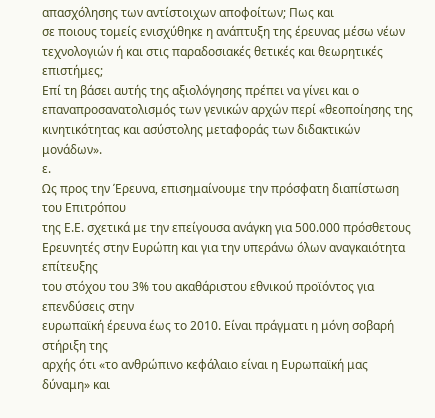απασχόλησης των αντίστοιχων αποφοίτων; Πως και
σε ποιους τομείς ενισχύθηκε η ανάπτυξη της έρευνας μέσω νέων
τεχνολογιών ή και στις παραδοσιακές θετικές και θεωρητικές επιστήμες;
Επί τη βάσει αυτής της αξιολόγησης πρέπει να γίνει και ο
επαναπροσανατολισμός των γενικών αρχών περί «θεοποίησης της
κινητικότητας και ασύστολης μεταφοράς των διδακτικών μονάδων».
ε.
Ως προς την Έρευνα, επισημαίνουμε την πρόσφατη διαπίστωση του Επιτρόπου
της Ε.Ε. σχετικά με την επείγουσα ανάγκη για 500.000 πρόσθετους
Ερευνητές στην Ευρώπη και για την υπεράνω όλων αναγκαιότητα επίτευξης
του στόχου του 3% του ακαθάριστου εθνικού προϊόντος για επενδύσεις στην
ευρωπαϊκή έρευνα έως το 2010. Είναι πράγματι η μόνη σοβαρή στήριξη της
αρχής ότι «το ανθρώπινο κεφάλαιο είναι η Ευρωπαϊκή μας δύναμη» και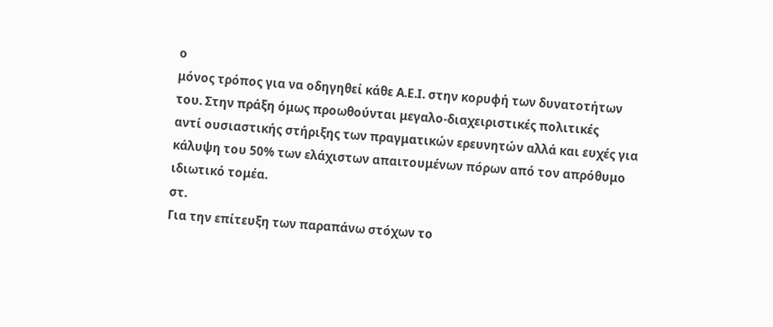ο
μόνος τρόπος για να οδηγηθεί κάθε Α.Ε.Ι. στην κορυφή των δυνατοτήτων
του. Στην πράξη όμως προωθούνται μεγαλο-διαχειριστικές πολιτικές
αντί ουσιαστικής στήριξης των πραγματικών ερευνητών αλλά και ευχές για
κάλυψη του 50% των ελάχιστων απαιτουμένων πόρων από τον απρόθυμο
ιδιωτικό τομέα.
στ.
Για την επίτευξη των παραπάνω στόχων το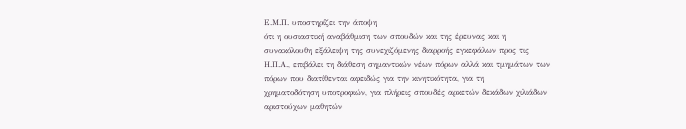Ε.Μ.Π. υποστηρίζει την άποψη
ότι η ουσιαστική αναβάθμιση των σπουδών και της έρευνας και η
συνακόλουθη εξάλειψη της συνεχιζόμενης διαρροής εγκεφάλων προς τις
Η.Π.Α., επιβάλει τη διάθεση σημαντικών νέων πόρων αλλά και τμημάτων των
πόρων που διατίθενται αφειδώς για την κινητικότητα, για τη
χρηματοδότηση υποτροφιών, για πλήρεις σπουδές αρκετών δεκάδων χιλιάδων
αριστούχων μαθητών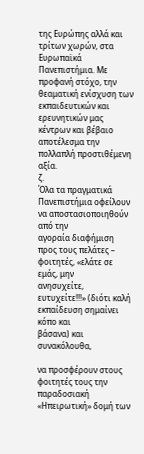της Ευρώπης αλλά και τρίτων χωρών, στα Ευρωπαϊκά
Πανεπιστήμια. Με προφανή στόχο, την θεαματική ενίσχυση των
εκπαιδευτικών και ερευνητικών μας κέντρων και βέβαιο αποτέλεσμα την
πολλαπλή προστιθέμενη αξία.
ζ.
Όλα τα πραγματικά Πανεπιστήμια οφείλουν να αποστασιοποιηθούν από την
αγοραία διαφήμιση προς τους πελάτες – φοιτητές, «ελάτε σε εμάς, μην
ανησυχείτε, ευτυχείτε!!!» (διότι καλή εκπαίδευση σημαίνει κόπο και
βάσανα) και συνακόλουθα,

να προσφέρουν στους φοιτητές τους την παραδοσιακή «Ηπειρωτική» δομή των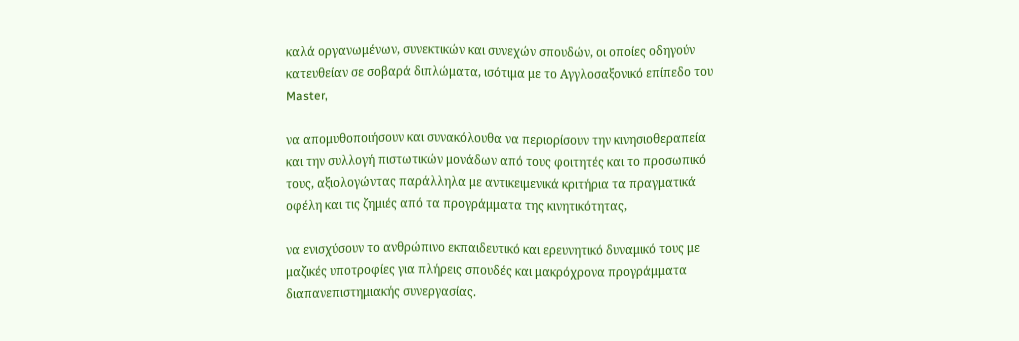καλά οργανωμένων, συνεκτικών και συνεχών σπουδών, οι οποίες οδηγούν
κατευθείαν σε σοβαρά διπλώματα, ισότιμα με το Αγγλοσαξονικό επίπεδο του
Master,

να απομυθοποιήσουν και συνακόλουθα να περιορίσουν την κινησιοθεραπεία
και την συλλογή πιστωτικών μονάδων από τους φοιτητές και το προσωπικό
τους, αξιολογώντας παράλληλα με αντικειμενικά κριτήρια τα πραγματικά
οφέλη και τις ζημιές από τα προγράμματα της κινητικότητας,

να ενισχύσουν το ανθρώπινο εκπαιδευτικό και ερευνητικό δυναμικό τους με
μαζικές υποτροφίες για πλήρεις σπουδές και μακρόχρονα προγράμματα
διαπανεπιστημιακής συνεργασίας.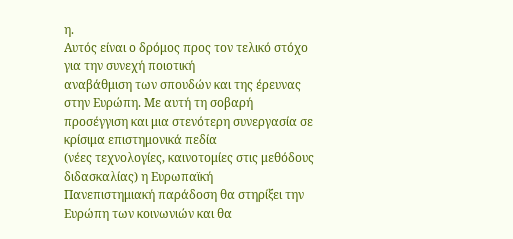η.
Αυτός είναι ο δρόμος προς τον τελικό στόχο για την συνεχή ποιοτική
αναβάθμιση των σπουδών και της έρευνας στην Ευρώπη. Με αυτή τη σοβαρή
προσέγγιση και μια στενότερη συνεργασία σε κρίσιμα επιστημονικά πεδία
(νέες τεχνολογίες, καινοτομίες στις μεθόδους διδασκαλίας) η Ευρωπαϊκή
Πανεπιστημιακή παράδοση θα στηρίξει την Ευρώπη των κοινωνιών και θα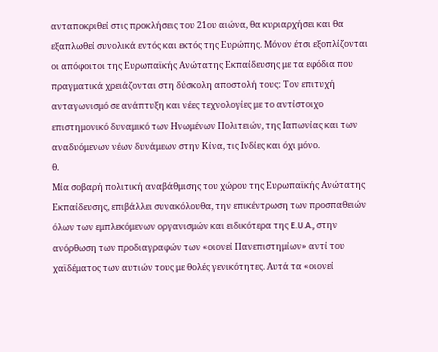ανταποκριθεί στις προκλήσεις του 21ου αιώνα, θα κυριαρχήσει και θα
εξαπλωθεί συνολικά εντός και εκτός της Ευρώπης. Μόνον έτσι εξοπλίζονται
οι απόφοιτοι της Ευρωπαϊκής Ανώτατης Εκπαίδευσης με τα εφόδια που
πραγματικά χρειάζονται στη δύσκολη αποστολή τους: Τον επιτυχή
ανταγωνισμό σε ανάπτυξη και νέες τεχνολογίες με το αντίστοιχο
επιστημονικό δυναμικό των Ηνωμένων Πολιτειών, της Ιαπωνίας και των
αναδυόμενων νέων δυνάμεων στην Κίνα, τις Ινδίες και όχι μόνο.
θ.
Μία σοβαρή πολιτική αναβάθμισης του χώρου της Ευρωπαϊκής Ανώτατης
Εκπαίδευσης, επιβάλλει συνακόλουθα, την επικέντρωση των προσπαθειών
όλων των εμπλεκόμενων οργανισμών και ειδικότερα της E.U.A., στην
ανόρθωση των προδιαγραφών των «οιονεί Πανεπιστημίων» αντί του
χαϊδέματος των αυτιών τους με θολές γενικότητες. Αυτά τα «οιονεί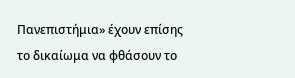Πανεπιστήμια» έχουν επίσης το δικαίωμα να φθάσουν το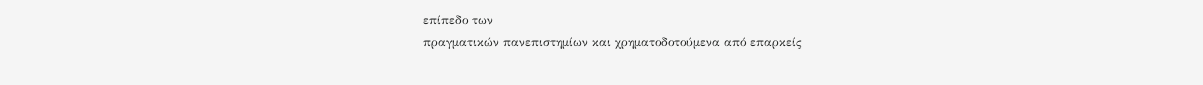επίπεδο των
πραγματικών πανεπιστημίων και χρηματοδοτούμενα από επαρκείς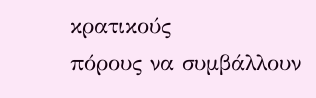κρατικούς
πόρους να συμβάλλουν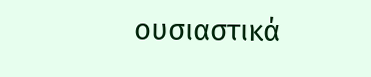ουσιαστικά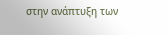στην ανάπτυξη των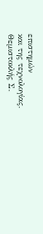επιστημών
και της τεχνολογίας.
Θεμιστοκλής Σ.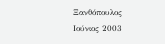Ξανθόπουλος
Ιούνιος 2003